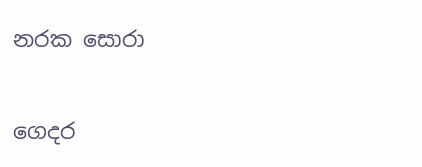නරක සොරා

ගෙදර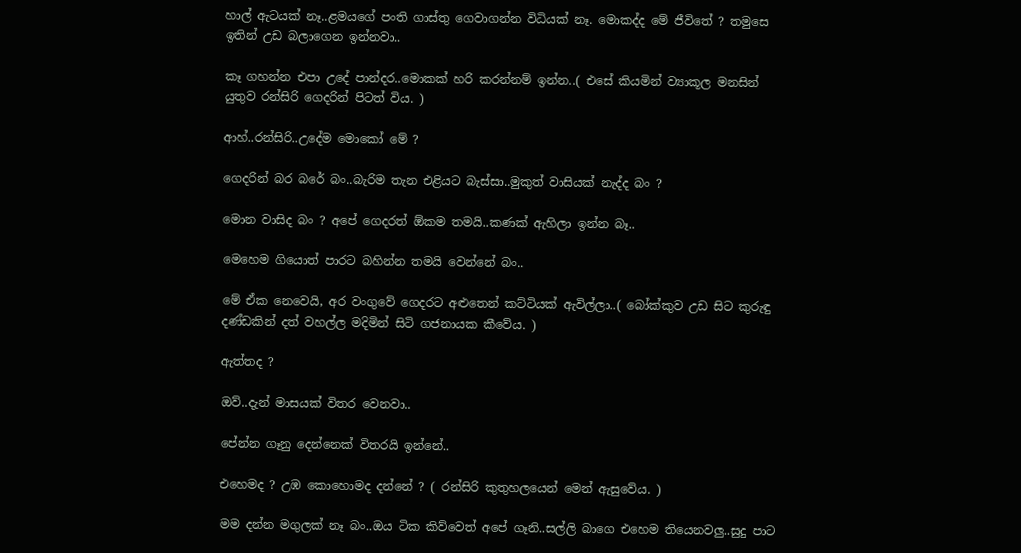හාල් ඇටයක් නෑ..ළමයගේ පංති ගාස්තු ගෙවාගන්න විධියක් නෑ. මොකද්ද මේ ජීවිතේ ? තමුසෙ ඉතින් උඩ බලාගෙන ඉන්නවා..

කෑ ගහන්න එපා උදේ පාන්දර..මොකක් හරි කරන්නම් ඉන්න..( එසේ කියමින් ව්‍යාකූල මනසින් යුතුව රන්සිරි ගෙදරින් පිටත් විය. )

ආහ්..රන්සිරි..උදේම මොකෝ මේ ?

ගෙදරින් බර බරේ බං..බැරිම තැන එළියට බැස්සා..මුකුත් වාසියක් නැද්ද බං ?

මොන වාසිද බං ? අපේ ගෙදරත් ඕකම තමයි..කණක් ඇහිලා ඉන්න බෑ..

මෙහෙම ගියොත් පාරට බහින්න තමයි වෙන්නේ බං..

මේ ඒක නෙවෙයි, අර වංගුවේ ගෙදරට අළුතෙන් කට්ටියක් ඇවිල්ලා..( බෝක්කුව උඩ සිට කුරුඳු දණ්ඩකින් දත් වහල්ල මදිමින් සිටි ගජනායක කීවේය. )

ඇත්තද ?

ඔව්..දැන් මාසයක් විතර වෙනවා..

පේන්න ගෑනු දෙන්නෙක් විතරයි ඉන්නේ..

එහෙමද ? උඹ කොහොමද දන්නේ ? ( රන්සිරි කුතුහලයෙන් මෙන් ඇසුවේය. )

මම දන්න මගුලක් නෑ බං..ඔය ටික කිව්වෙත් අපේ ගෑනි..සල්ලි බාගෙ එහෙම තියෙනවලු..සුදු පාට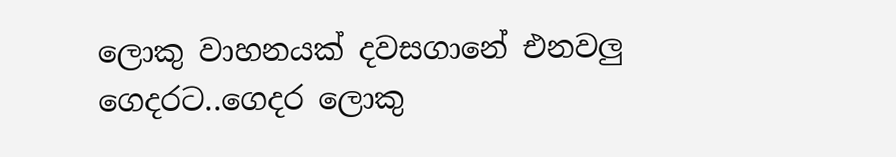ලොකු වාහනයක් දවසගානේ එනවලු ගෙදරට..ගෙදර ලොකු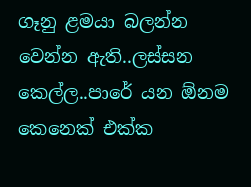ගෑනු ළමයා බලන්න වෙන්න ඇති..ලස්සන කෙල්ල..පාරේ යන ඕනම කෙනෙක් එක්ක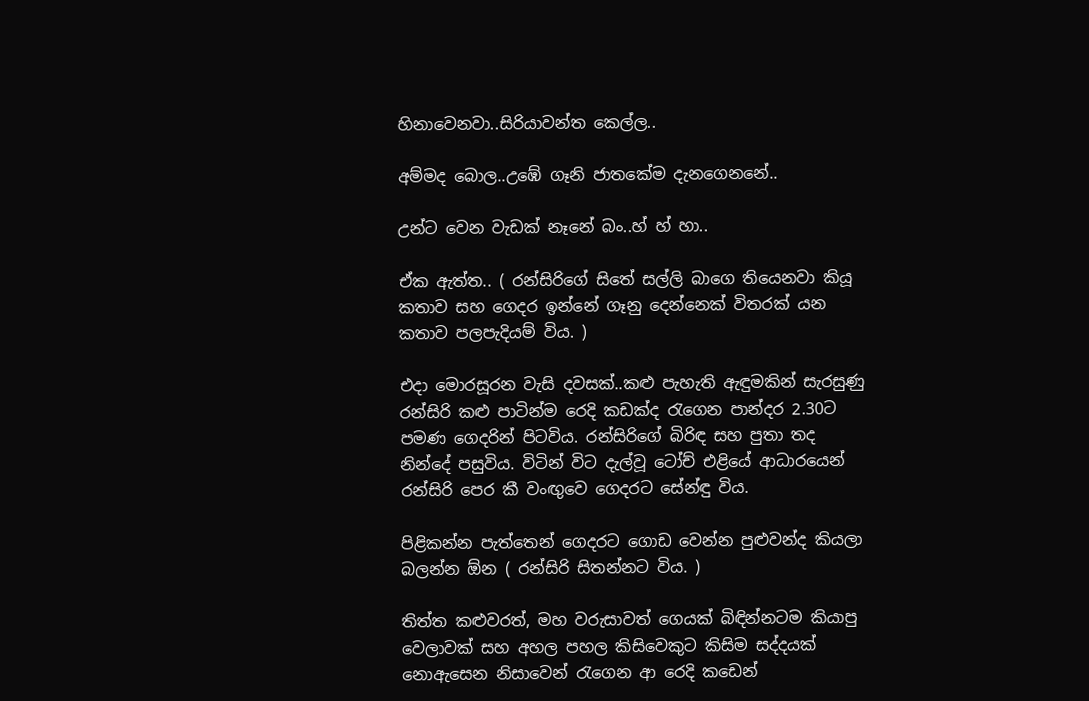හිනාවෙනවා..සිරියාවන්ත කෙල්ල..

අම්මද බොල..උඹේ ගෑනි ජාතකේම දැනගෙනනේ..

උන්ට වෙන වැඩක් නෑනේ බං..හ් හ් හා..

ඒක ඇත්ත.. ( රන්සිරිගේ සිතේ සල්ලි බාගෙ තියෙනවා කියූ කතාව සහ ගෙදර ඉන්නේ ගෑනු දෙන්නෙක් විතරක් යන කතාව පලපැදියම් විය. )

එදා මොරසූරන වැසි දවසක්..කළු පැහැති ඇඳුමකින් සැරසුණු රන්සිරි කළු පාටින්ම රෙදි කඩක්ද රැගෙන පාන්දර 2.30ට පමණ ගෙදරින් පිටවිය. රන්සිරිගේ බිරිඳ සහ පුතා තද නින්දේ පසුවිය. විටින් විට දැල්වූ ටෝච් එළියේ ආධාරයෙන් රන්සිරි පෙර කී වංඟුවෙ ගෙදරට සේන්ඳු විය.

පිළිකන්න පැත්තෙන් ගෙදරට ගොඩ වෙන්න පුළුවන්ද කියලා බලන්න ඕන ( රන්සිරි සිතන්නට විය. )

තිත්ත කළුවරත්, මහ වරුසාවත් ගෙයක් බිඳින්නටම කියාපු වෙලාවක් සහ අහල පහල කිසිවෙකුට කිසිම සද්දයක් නොඇසෙන නිසාවෙන් රැගෙන ආ රෙදි කඩෙන්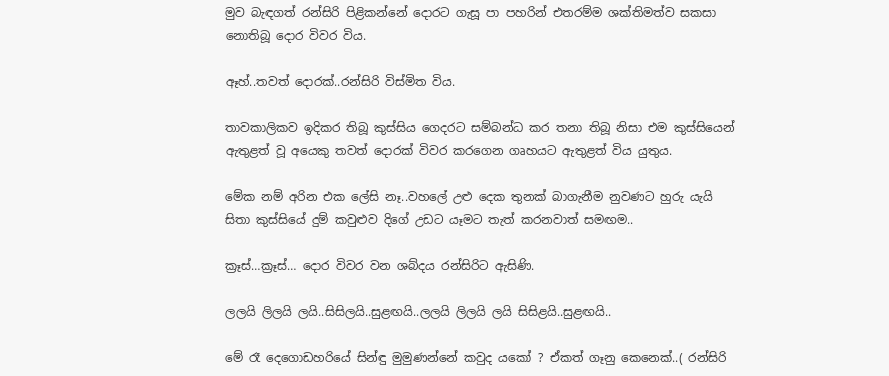මුව බැඳගත් රන්සිරි පිළිකන්නේ දොරට ගැසූ පා පහරින් එතරම්ම ශක්තිමත්ව සකසා නොතිබූ දොර විවර විය.

ඈහ්..තවත් දොරක්..රන්සිරි විස්මිත විය.

තාවකාලිකව ඉදිකර තිබූ කුස්සිය ගෙදරට සම්බන්ධ කර තනා තිබූ නිසා එම කුස්සියෙන් ඇතුළත් වූ අයෙකු තවත් දොරක් විවර කරගෙන ගෘහයට ඇතුළත් විය යුතුය.

මේක නම් අරින එක ලේසි නෑ..වහලේ උළු දෙක තුනක් බාගැනීම නුවණට හුරු යැයි සිතා කුස්සියේ දුම් කවුළුව දිගේ උඩට යෑමට තැත් කරනවාත් සමඟම..

ක්‍රෑස්…ක්‍රෑස්… දොර විවර වන ශබ්දය රන්සිරිට ඇසිණි.

ලලයි ලිලයි ලයි..සිසිලයි..සුළඟයි..ලලයි ලිලයි ලයි සිසිළයි..සුළඟයි..

මේ රෑ දෙගොඩහරියේ සින්ඳු මුමුණන්නේ කවුද යකෝ ? ඒකත් ගෑනු කෙනෙක්..( රන්සිරි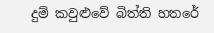දුම් කවුළුවේ බිත්ති හතරේ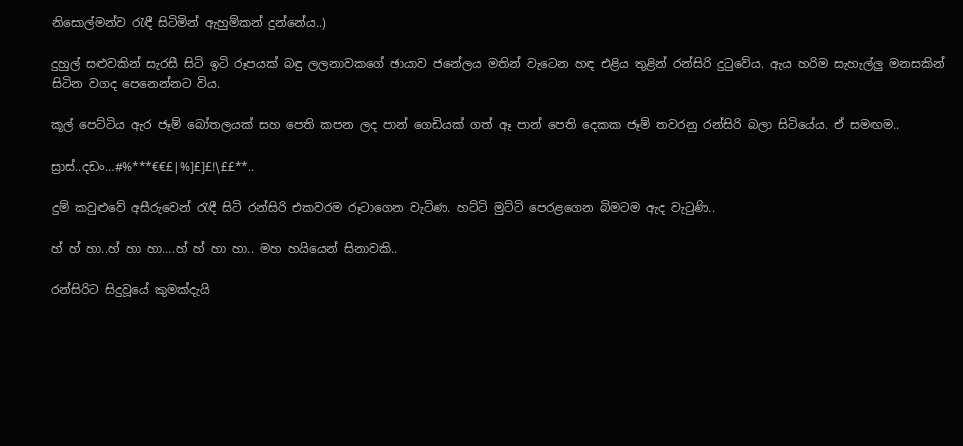නිසොල්මන්ව ‍රැඳී සිටිමින් ඇහුම්කන් දුන්නේය..)

දුහුල් සළුවකින් සැරසී සිටි ඉටි රූපයක් බඳු ලලනාවකගේ ඡායාව ජනේලය මතින් වැටෙන හඳ එළිය තුළින් රන්සිරි දුටුවේය. ඇය හරිම සැහැල්ලු මනසකින් සිටින වගද පෙනෙන්නට විය.

කූල් පෙට්ටිය ඇර ජෑම් බෝතලයක් සහ පෙති කපන ලද පාන් ගෙඩියක් ගත් ඈ පාන් පෙති දෙකක ජෑම් තවරනු රන්සිරි බලා සිටියේය. ඒ සමඟම..

ස්‍රාස්..දඩං…#%***€€£|%]£]£!\££**..

දුම් කවුළුවේ අසීරුවෙන් රැඳී සිටි රන්සිරි එකවරම රූටාගෙන වැටිණ. හට්ටි මුට්ටි පෙරළගෙන බිමටම ඇද වැටුණි..

හ් හ් හා..හ් හා හා….හ් හ් හා හා.. මහ හයියෙන් සිනාවකි..

රන්සිරිට සිදුවූයේ කුමක්දැයි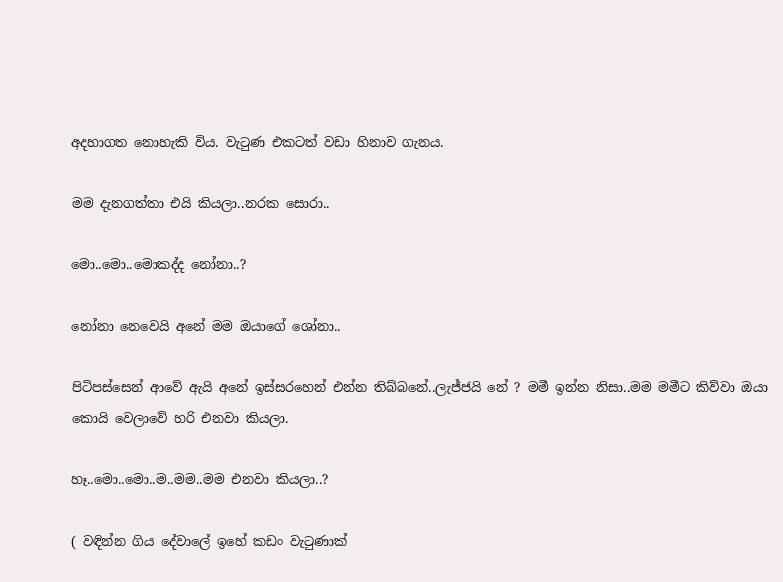අදහාගත නොහැකි විය. වැටුණ එකටත් වඩා හිනාව ගැනය.

මම දැනගත්තා එයි කියලා..නරක සොරා..

මො..මො..මොකද්ද නෝනා..?

නෝනා නෙවෙයි අනේ මම ඔයාගේ ශෝනා..

පිටිපස්සෙන් ආවේ ඇයි අනේ ඉස්සරහෙන් එන්න තිබ්බනේ..ලැජ්ජයි නේ ? මමී ඉන්න නිසා..මම මමීට කිව්වා ඔයා කොයි වෙලාවේ හරි එනවා කියලා.

හෑ..මො..මො..ම..මම..මම එනවා කියලා..?

( වඳින්න ගිය දේවාලේ ඉහේ කඩං වැටුණාක්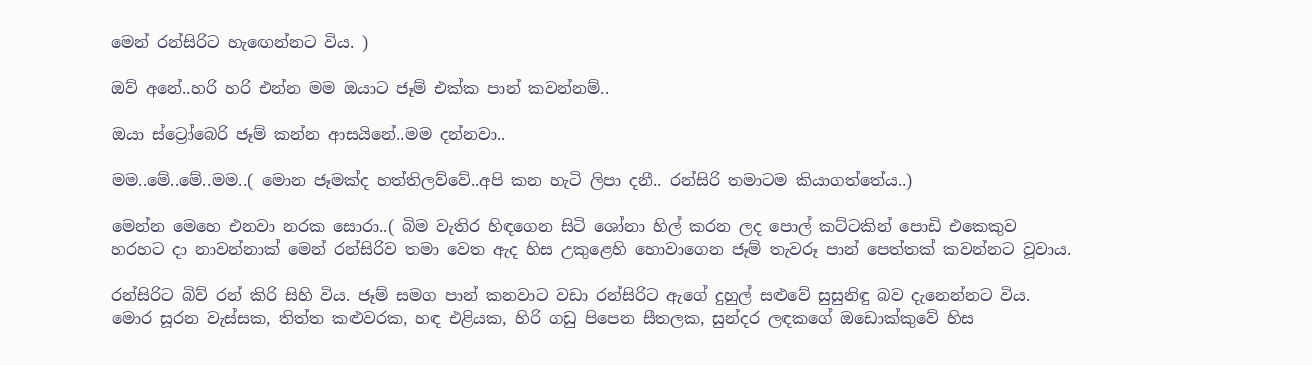මෙන් රන්සිරිට හැඟෙන්නට විය. )

ඔව් අනේ..හරි හරි එන්න මම ඔයාට ජෑම් එක්ක පාන් කවන්නම්..

ඔයා ස්ට්‍රෝබෙරි ජෑම් කන්න ආසයිනේ..මම දන්නවා..

මම..මේ..මේ..මම..( මොන ජෑමක්ද හත්තිලව්වේ..අපි කන හැටි ලිපා දනී.. රන්සිරි තමාටම කියාගත්තේය..)

මෙන්න මෙහෙ එනවා නරක සොරා..( බිම වැතිර හිඳගෙන සිටි ශෝනා හිල් කරන ලද පොල් කට්ටකින් පොඩි එකෙකුව හරහට දා නාවන්නාක් මෙන් රන්සිරිව තමා වෙත ඇද හිස උකුළෙහි හොවාගෙන ජෑම් තැවරූ පාන් පෙත්තක් කවන්නට වූවාය.

රන්සිරිට බිව් රන් කිරි සිහි විය. ජෑම් සමග පාන් කනවාට වඩා රන්සිරිට ඇගේ දුහුල් සළුවේ සුසුනිඳු බව දැනෙන්නට විය. මොර සූරන වැස්සක, තිත්ත කළුවරක, හඳ එළියක, හිරි ගඩු පිපෙන සීතලක, සුන්දර ලඳකගේ ඔඩොක්කුවේ හිස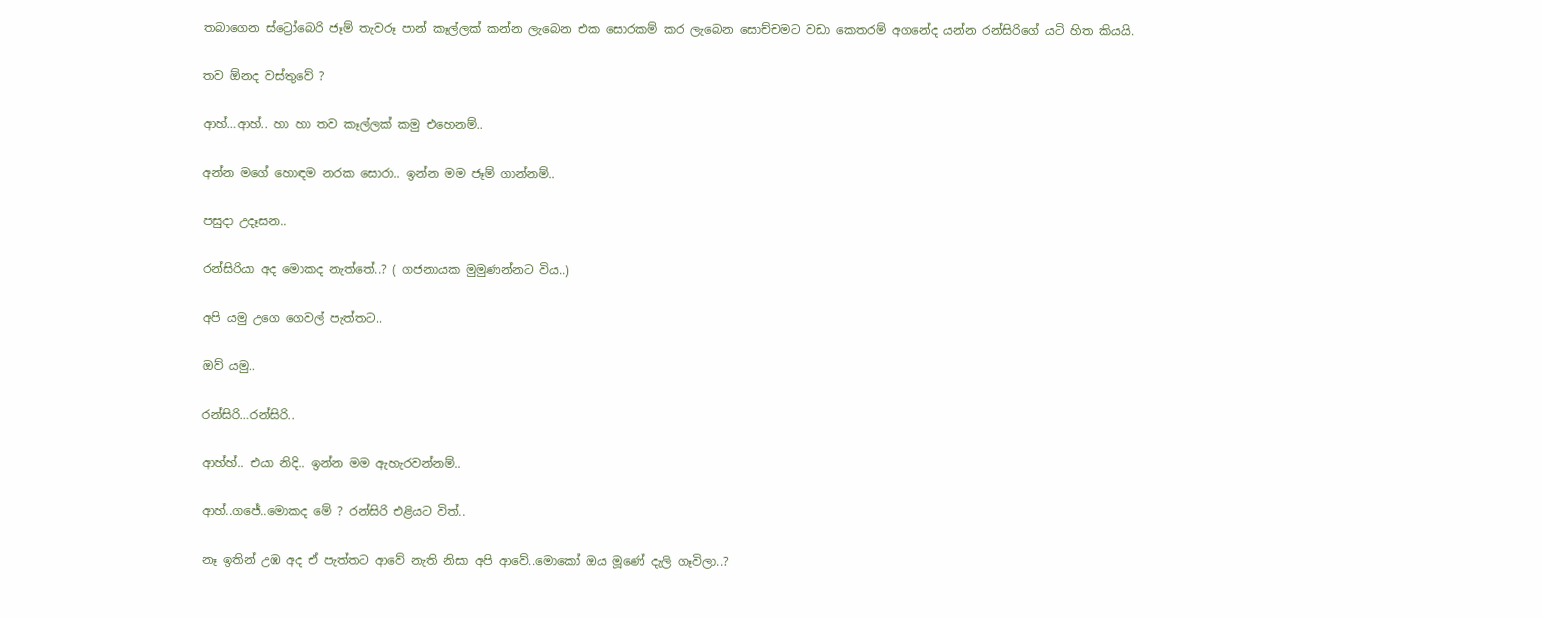තබාගෙන ස්ට්‍රෝබෙරි ජෑම් තැවරූ පාන් කෑල්ලක් කන්න ලැබෙන එක සොරකම් කර ලැබෙන සොච්චමට වඩා කෙතරම් අගනේද යන්න රන්සිරිගේ යටි හිත කියයි.

තව ඕනද වස්තුවේ ?

ආහ්…ආහ්.. හා හා තව කෑල්ලක් කමු එහෙනම්..

අන්න මගේ හොඳම නරක සොරා.. ඉන්න මම ජෑම් ගාන්නම්..

පසුදා උදෑසන..

රන්සිරියා අද මොකද නැත්තේ..? ( ගජනායක මුමුණන්නට විය..)

අපි යමු උගෙ ගෙවල් පැත්තට..

ඔව් යමු..

රන්සිරි…රන්සිරි..

ආහ්හ්.. එයා නිදි.. ඉන්න මම ඇහැරවන්නම්..

ආහ්..ගජේ..මොකද මේ ? රන්සිරි එළියට විත්..

නෑ ඉතින් උඹ අද ඒ පැත්තට ආවේ නැති නිසා අපි ආවේ..මොකෝ ඔය මූණේ දැලි ගෑවිලා..?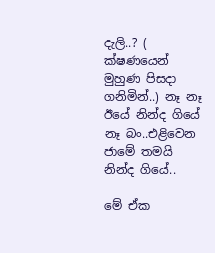දැලි..? ( ක්ෂණයෙන් මුහුණ පිසදා ගනිමින්..) නෑ නෑ ඊයේ නින්ද ගියේ නෑ බං..එළිවෙන ජාමේ තමයි නින්ද ගියේ..

මේ ඒක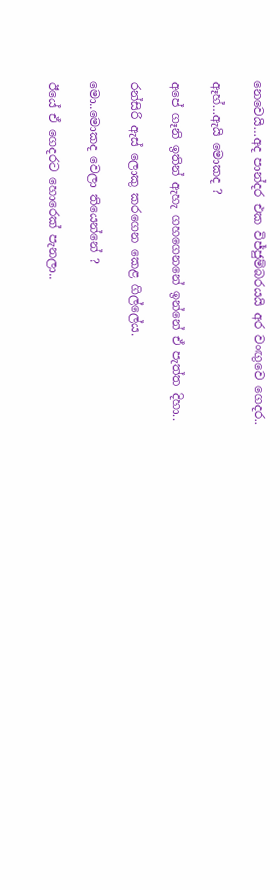නෙවෙයි…අද පාන්දර එක විජ්ජුම්බරයයි අර වංඟුවෙ ගෙදර..

ඈහ්…ඇයි මොකද ?

අපේ ගෑනි ඉතින් ඇහැ ගහගෙනනේ ඉන්නේ ඒ පැත්ත දිහා..

රන්සිරි ඇස් ලොකු කරගෙන කෙළ ගිල්ලේය.

මො..මොකද වෙලා තියෙන්නේ ?

ඊයේ ඒ ගෙදරට හොරෙක් පැනලා..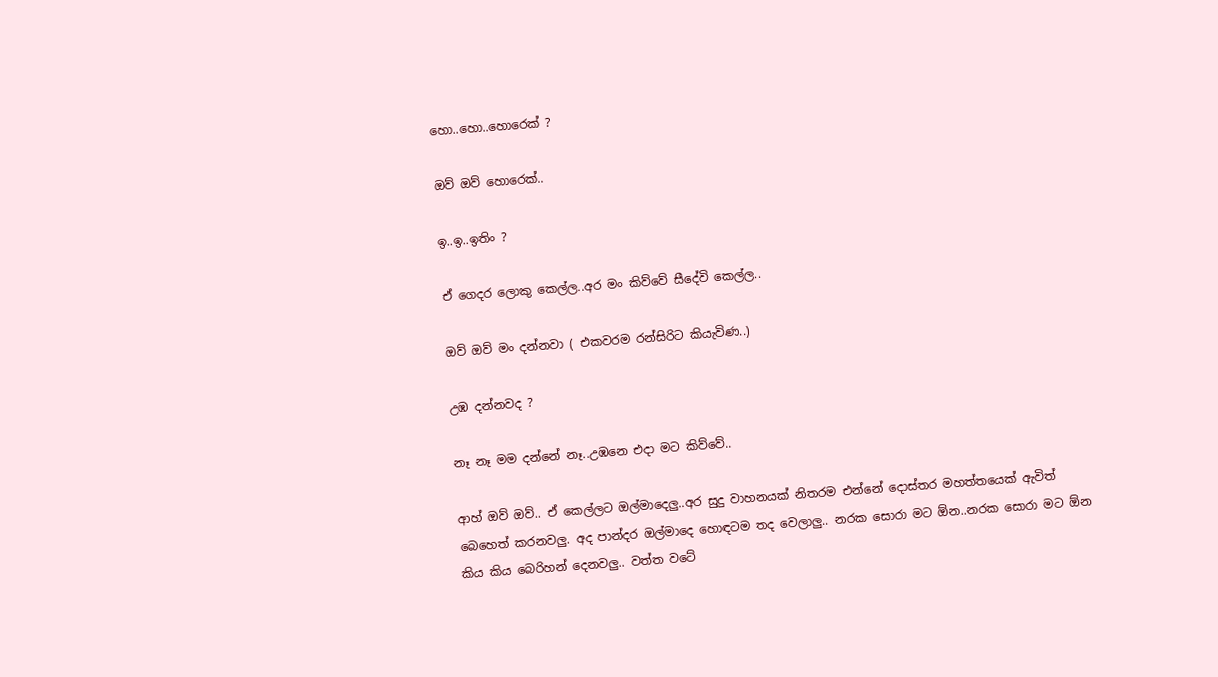හො..හො..හොරෙක් ?

ඔව් ඔව් හොරෙක්..

ඉ..ඉ..ඉතිං ?

ඒ ගෙදර ලොකු කෙල්ල..අර මං කිව්වේ සීදේවි කෙල්ල..

ඔව් ඔව් මං දන්නවා ( එකවරම රන්සිරිට කියැවිණ..)

උඹ දන්නවද ?

නෑ නෑ මම දන්නේ නෑ..උඹනෙ එදා මට කිව්වේ..

ආහ් ඔව් ඔව්.. ඒ කෙල්ලට ඔල්මාදෙලු..අර සුදු වාහනයක් නිතරම එන්නේ දොස්තර මහත්තයෙක් ඇවිත් බෙහෙත් කරනවලු. අද පාන්දර ඔල්මාදෙ හොඳටම තද වෙලාලු.. නරක සොරා මට ඕන..නරක සොරා මට ඕන කිය කිය බෙරිහන් දෙනවලු.. වත්ත වටේ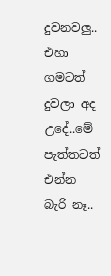දුවනවලු.. එහා ගමටත් දුවලා අද උදේ..මේ පැත්තටත් එන්න බැරි නෑ..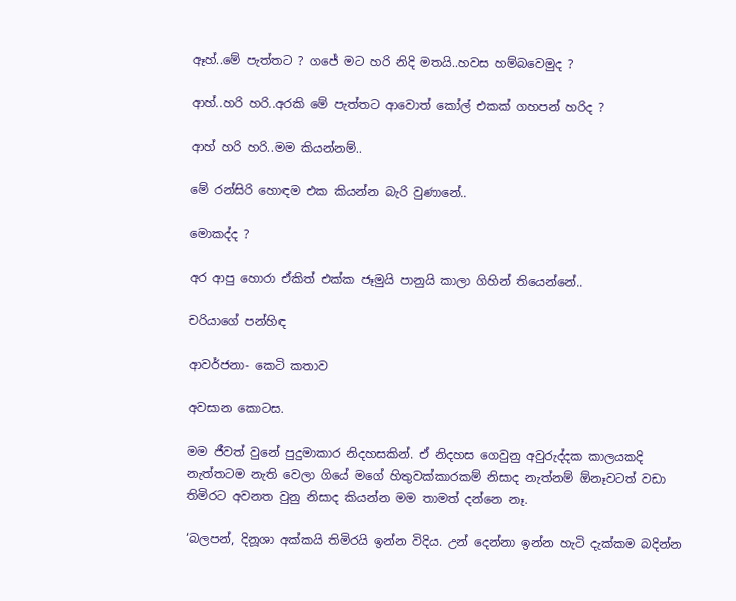ඈහ්..මේ පැත්තට ? ගජේ මට හරි නිදි මතයි..හවස හම්බවෙමුද ?

ආහ්..හරි හරි..අරකි මේ පැත්තට ආවොත් කෝල් එකක් ගහපන් හරිද ?

ආහ් හරි හරි..මම කියන්නම්..

මේ රන්සිරි හොඳම එක කියන්න බැරි වුණානේ..

මොකද්ද ?

අර ආපු හොරා ඒකිත් එක්ක ජෑමුයි පානුයි කාලා ගිහින් තියෙන්නේ..

චරියාගේ පන්හිඳ

ආවර්ජනා- කෙටි කතාව

අවසාන කොටස.

මම ජීවත් වුනේ පුදුමාකාර නිදහසකින්. ඒ නිදහස ගෙවුනු අවුරුද්දක කාලයකදි නැත්තටම නැති වෙලා ගියේ මගේ හිතුවක්කාරකම් නිසාද නැත්නම් ඕනෑවටත් වඩා තිමිරට අවනත වුනු නිසාද කියන්න මම තාමත් දන්නෙ නෑ.

‘බලපන්, දිනූශා අක්කයි තිමිරයි ඉන්න විදිය. උන් දෙන්නා ඉන්න හැටි දැක්කම බදින්න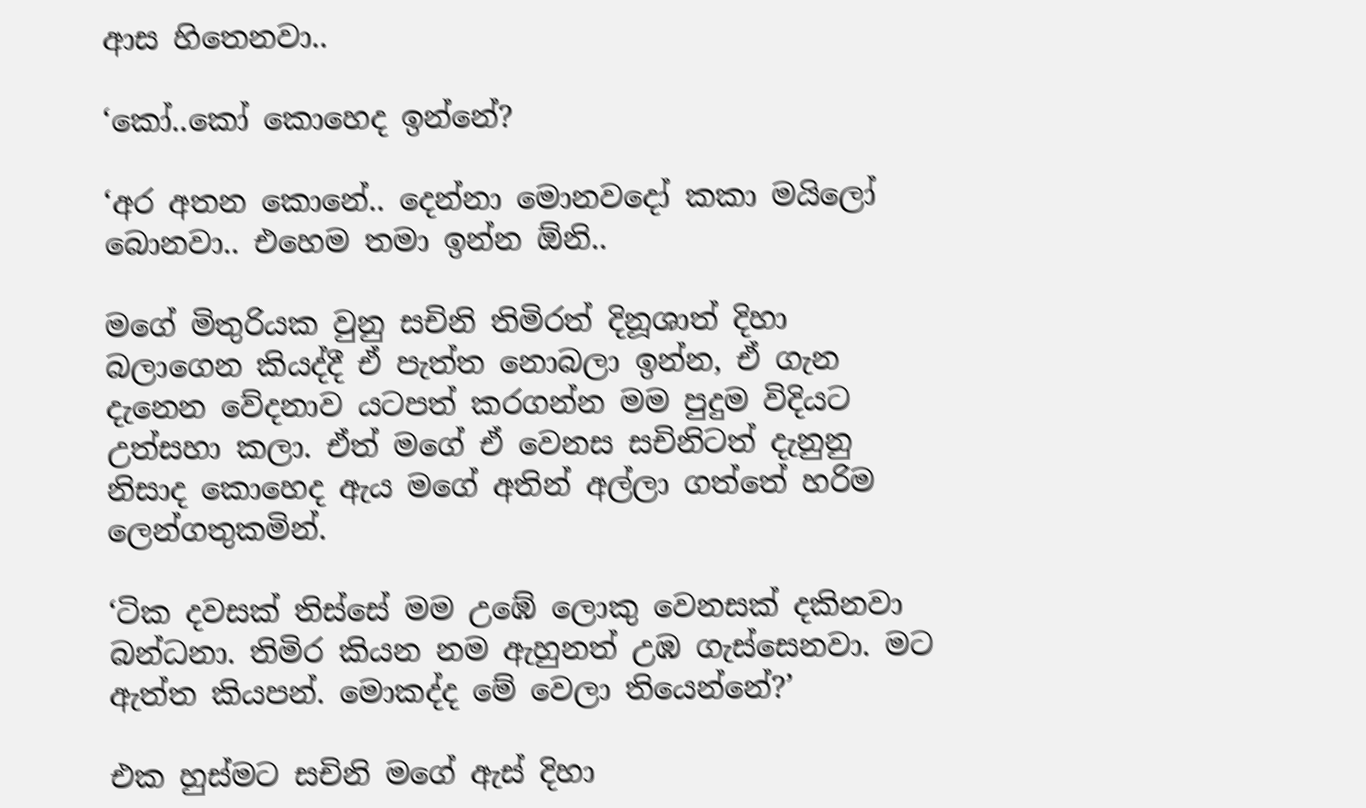ආස හිතෙනවා..

‘කෝ..කෝ කොහෙද ඉන්නේ?

‘අර අතන කොනේ.. දෙන්නා මොනවදෝ කකා මයිලෝ බොනවා.. එහෙම තමා ඉන්න ඕනි..

මගේ මිතුරියක වුනු සචිනි තිමිරත් දිනූශාත් දිහා බලාගෙන කියද්දී ඒ පැත්ත නොබලා ඉන්න, ඒ ගැන දැනෙන වේදනාව යටපත් කරගන්න මම පුදුම විදියට උත්සහා කලා. ඒත් මගේ ඒ වෙනස සචිනිටත් දැනුනු නිසාද කොහෙද ඇය මගේ අතින් අල්ලා ගත්තේ හරිම ලෙන්ගතුකමින්.

‘ටික දවසක් තිස්සේ මම උඹේ ලොකු වෙනසක් දකිනවා බන්ධනා. තිමිර කියන නම ඇහුනත් උඹ ගැස්සෙනවා. මට ඇත්ත කියපන්. මොකද්ද මේ වෙලා තියෙන්නේ?’

එක හුස්මට සචිනි මගේ ඇස් දිහා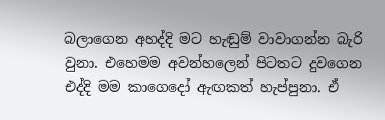බලාගෙන අහද්දි මට හැඬුම් වාවාගන්න බැරි වුනා. එහෙමම අවන්හලෙන් පිටතට දුවගෙන එද්දි මම කාගෙදෝ ඇඟකත් හැප්පුනා. ඒ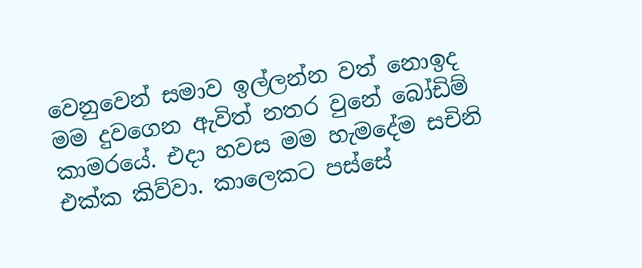වෙනුවෙන් සමාව ඉල්ලන්න වත් නොඉද මම දුවගෙන ඇවිත් නතර වුනේ බෝඩිම් කාමරයේ. එදා හවස මම හැමදේම සචිනි එක්ක කිව්වා. කාලෙකට පස්සේ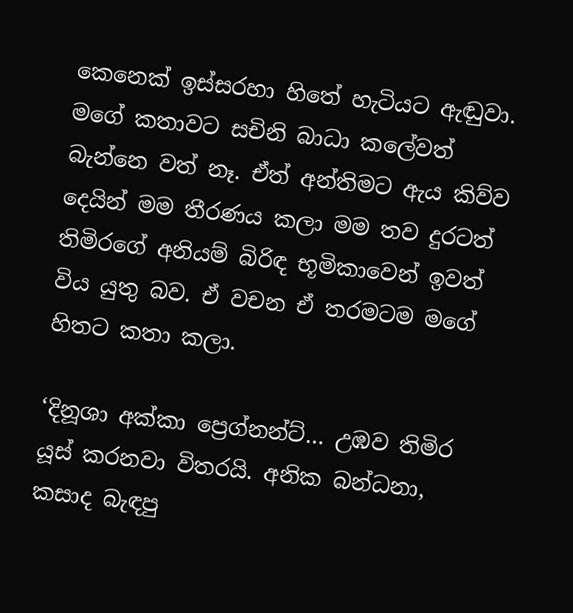කෙනෙක් ඉස්සරහා හිතේ හැටියට ඇඬුවා. මගේ කතාවට සචිනි බාධා කලේවත් බැන්නෙ වත් නෑ. ඒත් අන්තිමට ඇය කිව්ව දෙයින් මම තීරණය කලා මම තව දුරටත් තිමිරගේ අනියම් බිරිඳ භූමිකාවෙන් ඉවත් විය යුතු බව. ඒ වචන ඒ තරමටම මගේ හිතට කතා කලා.

‘දිනූශා අක්කා ප්‍රෙග්නන්ට්… උඹව තිමිර යූස් කරනවා විතරයි. අනික බන්ධනා, කසාද බැඳපු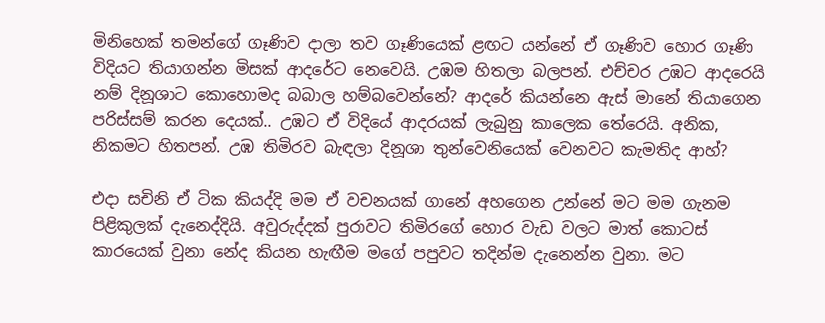මිනිහෙක් තමන්ගේ ගෑණිව දාලා තව ගෑණියෙක් ළඟට යන්නේ ඒ ගෑණිව හොර ගෑණි විදියට තියාගන්න මිසක් ආදරේට නෙවෙයි. උඹම හිතලා බලපන්. එච්චර උඹට ආදරෙයි නම් දිනූශාට කොහොමද බබාල හම්බවෙන්නේ? ආදරේ කියන්නෙ ඇස් මානේ තියාගෙන පරිස්සම් කරන දෙයක්.. උඹට ඒ විදියේ ආදරයක් ලැබුනු කාලෙක තේරෙයි. අනික, නිකමට හිතපන්. උඹ තිමිරව බැඳලා දිනූශා තුන්වෙනියෙක් වෙනවට කැමතිද ආහ්?

එදා සචිනි ඒ ටික කියද්දි මම ඒ වචනයක් ගානේ අහගෙන උන්නේ මට මම ගැනම පිළිකුලක් දැනෙද්දි‍යි. අවුරුද්දක් පුරාවට තිමිරගේ හොර වැඩ වලට මාත් කොටස් කාරයෙක් වුනා නේද කියන හැඟීම මගේ පපුවට තදින්ම දැනෙන්න වුනා. මට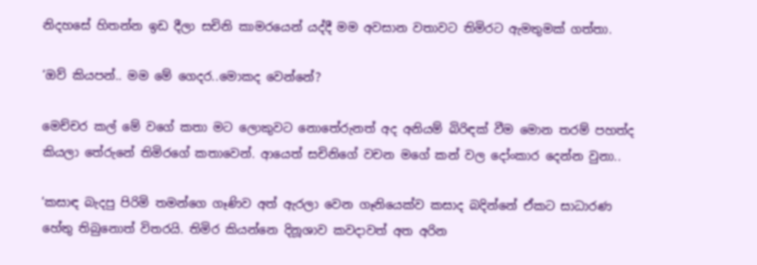නිදහසේ හිතන්න ඉඩ දීලා සචිනි කාමරයෙන් යද්දී මම අවසාන වතාවට තිමිරට ඇමතුමක් ගත්තා.

‘ඔව් කියපන්.. මම මේ ගෙදර..මොකද වෙන්නේ?

මෙච්චර කල් මේ වගේ කතා මට ලොකුවට නොතේරුනත් අද අනියම් බිරිඳක් වීම මොන තරම් පහත්ද කියලා තේරුනේ තිමිරගේ කතාවෙන්. ආයෙත් සචිනිගේ වචන මගේ කන් වල දෝංකාර දෙන්න වුනා..

‘කසාඳ බැදපු පිරිමි තමන්ගෙ ගෑණිව අත් ඇරලා වෙන ගෑනියෙක්ව කසාද බදින්නේ ඒකට සාධාරණ හේතු තිබුනොත් විතරයි. තිමිර කියන්නෙ දිනූශාව කවදාවත් අත අරින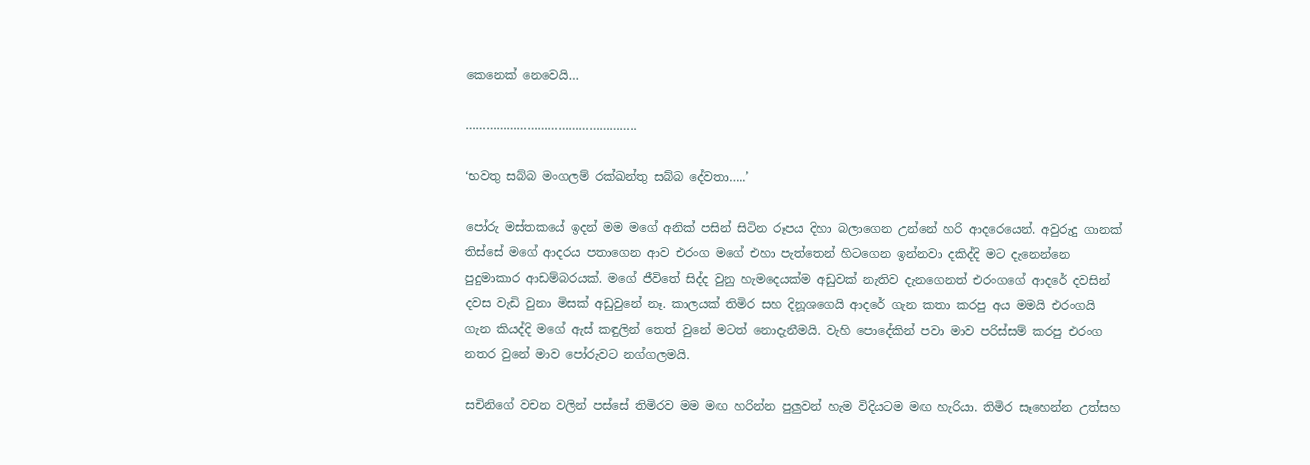කෙනෙක් නෙවෙයි…

…………………………………………..

‘භවතු සබ්බ මංගලම් රක්ඛන්තු සබ්බ දේවතා…..’

පෝරු මස්තකයේ ඉදන් මම මගේ අනික් පසින් සිටින රූපය දිහා බලාගෙන උන්නේ හරි ආදරෙයෙන්. අවුරුදු ගානක් තිස්සේ මගේ ආදරය පතාගෙන ආව එරංග මගේ එහා පැත්තෙන් හිටගෙන ඉන්නවා දකිද්දි මට දැනෙන්නෙ පුදුමාකාර ආඩම්බරයක්. මගේ ජීවිතේ සිද්ද වුනු හැමදෙයක්ම අඩුවක් නැතිව දැනගෙනත් එ‍රංගගේ ආදරේ දවසින් දවස වැඩි වුනා මිසක් අඩුවුනේ නෑ. කාලයක් තිමිර සහ දිනූශගෙයි ආදරේ ගැන කතා කරපු අය මමයි එරංගයි ගැන කියද්දි මගේ ඇස් කඳුලින් තෙත් වුනේ මටත් නොදැනීමයි. වැහි පොදේකින් පවා මාව පරිස්සම් කරපු එරංග නතර වුනේ මාව පෝරුවට නග්ගලමයි.

සචිනිගේ වචන වලින් පස්සේ තිමිරව මම මඟ හරින්න පුලුවන් හැම විදියටම මඟ හැරියා. තිමිර සෑහෙන්න උත්සහ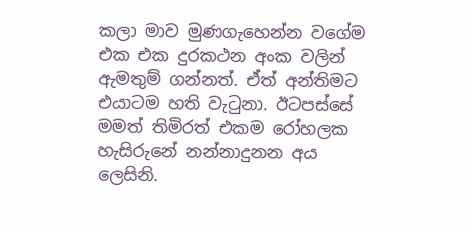කලා මාව මුණගැහෙන්න වගේම එක එක දුරකථන අංක වලින් ඇමතුම් ගන්නත්. ඒත් අන්තිමට එයාටම හති වැටුනා. ඊටපස්සේ මමත් තිමිරත් එකම රෝහලක හැසිරුනේ නන්නාදුනන අය ලෙසිනි.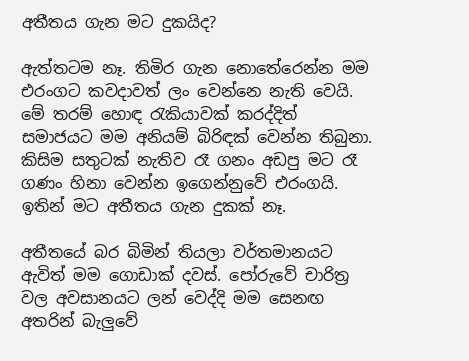අතීතය ගැන මට දුකයිද?

ඇත්තටම නෑ. තිමිර ගැන නොතේරෙන්න මම එරංගට කවදාවත් ලං වෙන්නෙ නැති වෙයි. මේ තරම් හොඳ රැකියාවක් කරද්දිත් සමාජයට මම අනියම් බිරිඳක් වෙන්න තිබුනා. කිසිම සතුටක් නැතිව රෑ ගනං අඩපු මට රෑ ගණං හිනා වෙන්න ඉගෙන්නුවේ එරංගයි. ඉතින් මට අතීතය ගැන දුකක් නෑ.

අතීතයේ බර බිමින් තියලා වර්තමානයට ඇවිත් මම ගොඩාක් දවස්. පෝරුවේ චාරිත්‍ර වල අවසානයට ලන් වෙද්දි මම සෙනඟ අතරින් බැලුවේ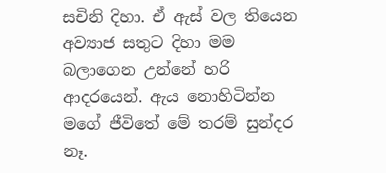සචිනි දිහා. ඒ ඇස් වල තියෙන අව්‍යාජ සතුට දිහා මම බලාගෙන උන්නේ හරි ආදරයෙන්. ඇය නොහිටින්න මගේ ජීවිතේ මේ තරම් සුන්දර නෑ.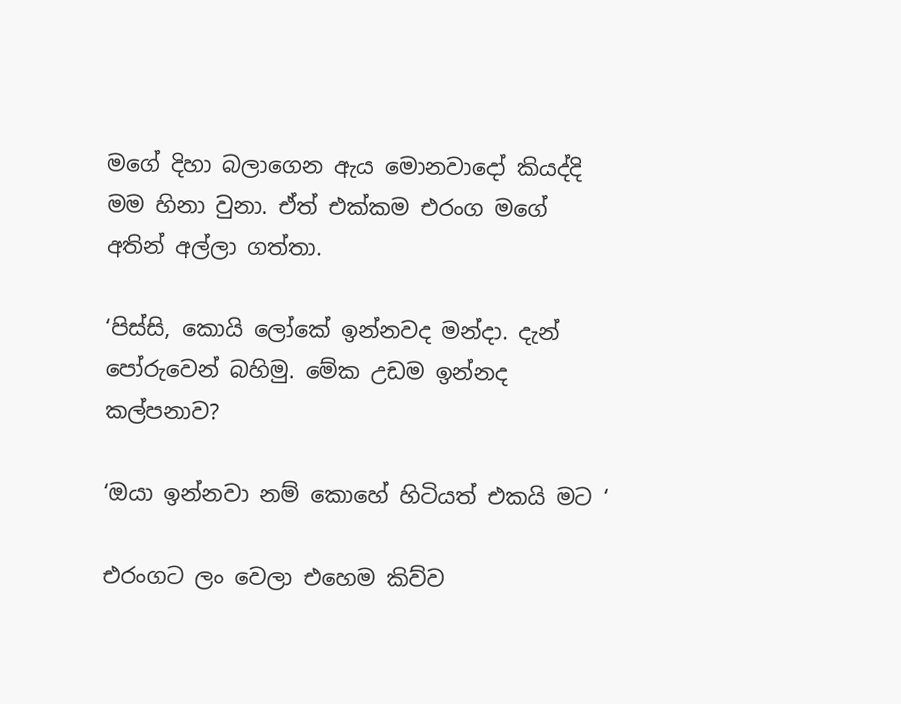මගේ දිහා බලාගෙන ඇය මොනවාදෝ කියද්දි මම හිනා වුනා. ඒත් එක්කම එරංග මගේ අතින් අල්ලා ගත්තා.

‘පිස්සි, කොයි ලෝකේ ඉන්නවද මන්දා. දැන් පෝරුවෙන් බහිමු. මේක උඩම ඉන්නද කල්පනාව?

‘ඔයා ඉන්නවා නම් කොහේ හිටියත් එකයි මට ‘

එරංගට ලං වෙලා එහෙම කිව්ව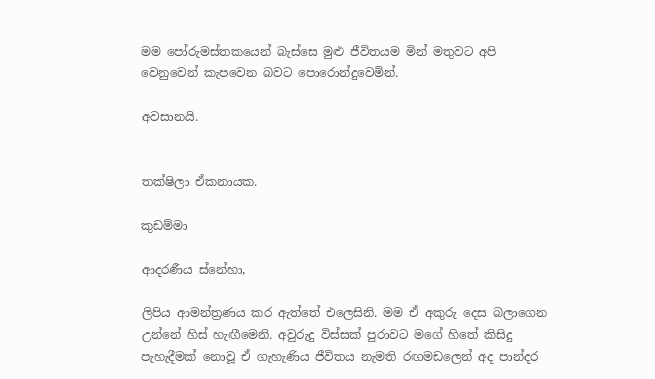මම පෝරුමස්තකයෙන් බැස්සෙ මුළු ජීවිතයම මින් මතුවට අපි වෙනුවෙන් කැපවෙන බවට පොරොන්දුවෙමින්.

අවසානයි.


තක්ෂිලා ඒකනායක.

කුඩම්මා

ආදරණීය ස්නේහා,

ලිපිය ආමන්ත්‍රණය කර ඇත්තේ එලෙසිනි. මම ඒ අකුරු දෙස බලාගෙන උන්නේ හිස් හැඟීමෙනි. අවුරුදු විස්සක් පුරාවට මගේ හිතේ කිසිදු පැහැදීමක් නොවූ ඒ ගැහැණිය ජීවිතය නැමති රඟමඩලෙන් අද පාන්දර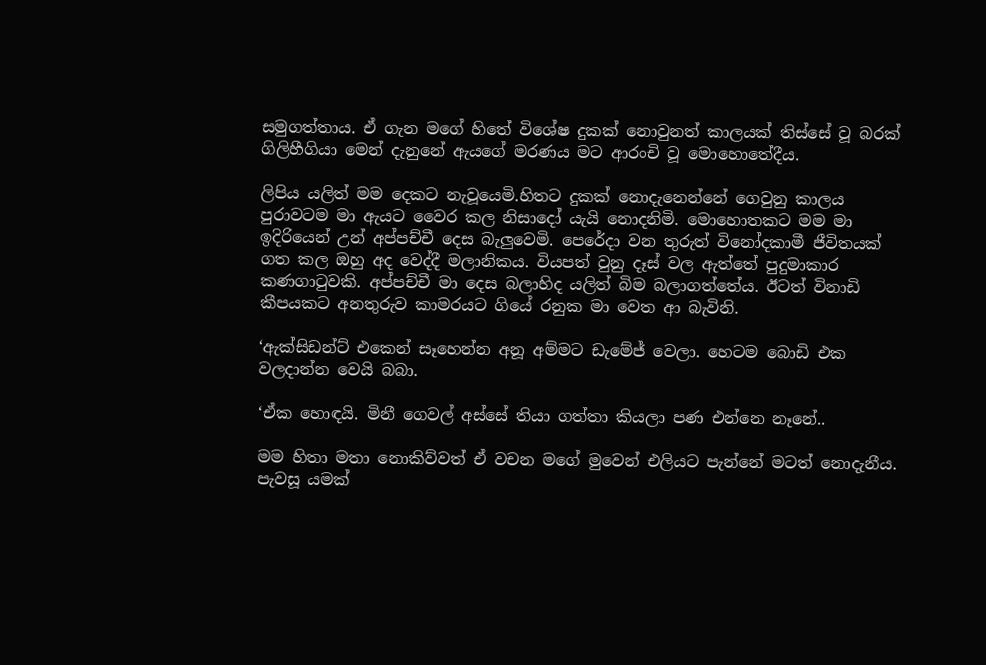සමුගත්තාය. ඒ ගැන මගේ හිතේ විශේෂ දුකක් නොවුනත් කාලයක් තිස්සේ වූ බරක් ගිලිහීගියා මෙන් දැනුනේ ඇයගේ මරණය මට ආරංචි වූ මොහොතේදීය.

ලිපිය යලිත් මම දෙකට නැවූයෙමි.හිතට දුකක් නොදැනෙන්නේ ගෙවුනු කාලය පුරාවටම මා ඇයට වෛර කල නිසාදෝ යැයි නොදනිමි. මොහොතකට මම මා ඉදිරියෙන් උන් අප්පච්චී දෙස බැලුවෙමි. පෙරේදා වන තුරුත් විනෝදකාමී ජීවිතයක් ගත කල ඔහු අද වෙද්දී මලානිකය. වියපත් වුනු දෑස් වල ඇත්තේ පුදුමාකාර කණගාටුවකි. අප්පච්චී මා දෙස බලාහිද යලිත් බිම බලාගත්තේය. ඊටත් විනාඩි කීපයකට අනතුරුව කාමරයට ගියේ රනුක මා වෙත ආ බැවිනි.

‘ඇක්සිඩන්ට් එකෙන් සෑහෙන්න අනූ අම්මට ඩැමේජ් වෙලා. හෙටම බොඩි එක වලදාන්න වෙයි බබා.

‘ඒක හොඳයි. මිනී ගෙවල් අස්සේ තියා ගත්තා කියලා පණ එන්නෙ නෑනේ..

මම හිතා මතා නොකිව්වත් ඒ වචන මගේ මුවෙන් එලියට පැන්නේ මටත් නොදැනීය. පැවසූ යමක්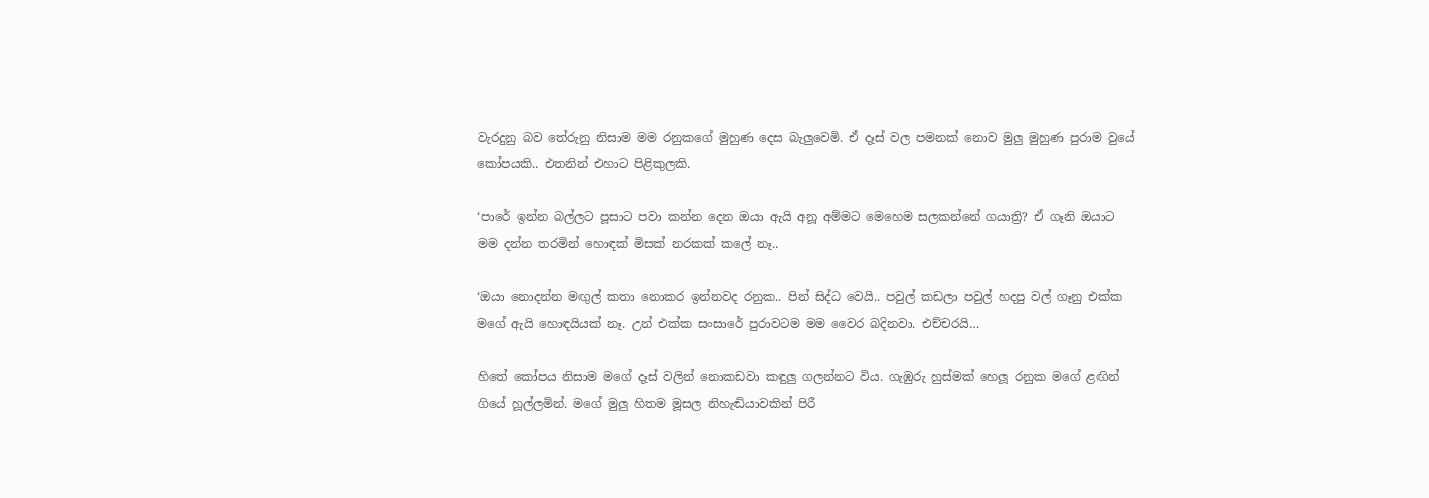වැරදුනු බව තේරුනු නිසාම මම රනුකගේ මුහුණ දෙස බැලුවෙමි. ඒ දෑස් වල පමනක් නොව මුලු මුහුණ පුරාම වුයේ කෝපයකි.. එතනින් එහාට පිළිකුලකි.

‘පාරේ ඉන්න බල්ලට පූසාට පවා කන්න දෙන ඔයා ඇයි අනූ අම්මට මෙහෙම සලකන්නේ ගයාත්‍රි? ඒ ගෑනි ඔයාට මම දන්න තරමින් හොඳක් මිසක් නරකක් කලේ නෑ..

‘ඔයා නොදන්න මඟුල් කතා නොකර ඉන්නවද රනුක.. පින් සිද්ධ වෙයි.. පවුල් කඩලා පවුල් හදපු වල් ගෑනු එක්ක මගේ ඇයි හොඳයියක් නෑ. උන් එක්ක සංසාරේ පුරාවටම මම වෛර බදිනවා. එච්චරයි…

හිතේ කෝපය නිසාම මගේ දෑස් වලින් නොකඩවා කඳුලු ගලන්නට විය. ගැඹුරු හුස්මක් හෙලූ රනුක මගේ ළඟින් ගියේ හූල්ලමින්. මගේ මුලු හිතම මූසල නිහැඬියාවකින් පිරී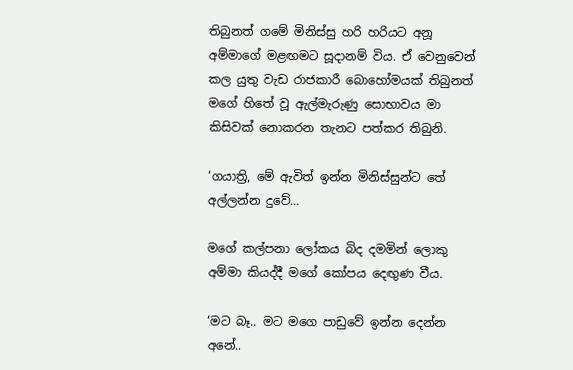තිබුනත් ගමේ මිනිස්සු හරි හරියට අනූ අම්මාගේ මළඟමට සූදානම් විය. ඒ වෙනුවෙන් කල යුතු වැඩ රාජකාරී බොහෝමයක් තිබුනත් මගේ හිතේ වූ ඇල්මැරුණු සොභාවය මා කිසිවක් නොකරන තැනට පත්කර තිබුනි.

‘ගයාත්‍රි, මේ ඇවිත් ඉන්න මිනිස්සුන්ට තේ අල්ලන්න දුවේ…

මගේ කල්පනා ලෝකය බිද දමමින් ලොකු අම්මා කියද්දී මගේ කෝපය දෙඟුණ වීය.

‘මට බෑ.. මට මගෙ පාඩුවේ ඉන්න දෙන්න අනේ..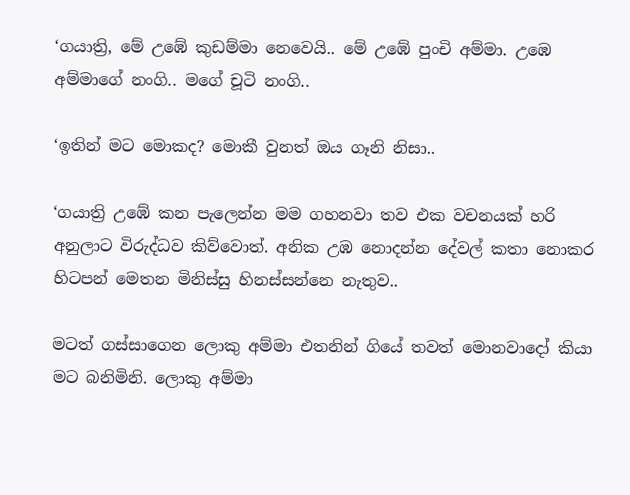‘ගයාත්‍රි, මේ උඹේ කුඩම්මා නෙවෙයි.. මේ උඹේ පුංචි අම්මා. උඹෙ අම්මාගේ නංගි.. මගේ චූටි නංගි..

‘ඉතින් මට මොකද? මොකී වුනත් ඔය ගෑනි නිසා..

‘ගයාත්‍රි උඹේ කන පැලෙන්න මම ගහනවා තව එක වචනයක් හරි අනුලාට විරුද්ධව කිව්වොත්. අනික උඹ නොදන්න දේවල් කතා නොකර හිටපන් මෙතන මිනිස්සු හිනස්සන්නෙ නැතුව..

මටත් ගස්සාගෙන ලොකු අම්මා එතනින් ගියේ තවත් මොනවාදෝ කියා මට බනිමිනි. ලොකු අම්මා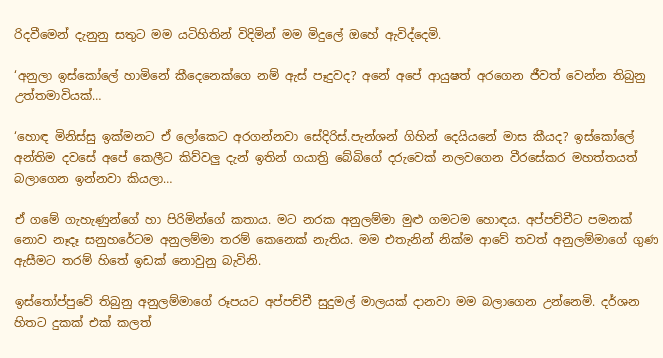රිදවීමෙන් දැනුනු සතුට මම යටිහිතින් විදිමින් මම මිදුලේ ඔහේ ඇවිද්දෙමි.

‘අනුලා ඉස්කෝලේ හාමිනේ කීදෙනෙක්ගෙ නම් ඇස් පෑදුවද? අනේ අපේ ආයුෂත් අරගෙන ජීවත් වෙන්න තිබුනු උත්තමාවියක්…

‘හොඳ මිනිස්සු ඉක්මනට ඒ ලෝකෙට අරගන්නවා සේදිරිස්.පැන්ශන් ගිහින් දෙයියනේ මාස කීයද? ඉස්කෝලේ අන්තිම දවසේ අපේ කෙලීට කිව්වලු දැන් ඉතින් ගයාත්‍රි බේබිගේ දරුවෙක් නලවගෙන වීරසේකර මහත්තයත් බලාගෙන ඉන්නවා කියලා…

ඒ ගමේ ගැහැණුන්ගේ හා පිරිමින්ගේ කතාය. මට නරක අනුලම්මා මුළු ගමටම හොඳය. අප්පච්චීට පමනක් නොව නෑදෑ සනුහරේටම අනුලම්මා තරම් කෙනෙක් නැතිය. මම එතැනින් නික්ම ආවේ තවත් අනුලම්මාගේ ගුණ ඇසීමට තරම් හිතේ ඉඩක් නොවුනු බැවිනි.

ඉස්තෝප්පුවේ තිබුනු අනුලම්මාගේ රූපයට අප්පච්චී සුදුමල් මාලයක් දානවා මම බලාගෙන උන්නෙමි. දර්ශන හිතට දුකක් එක් කලත්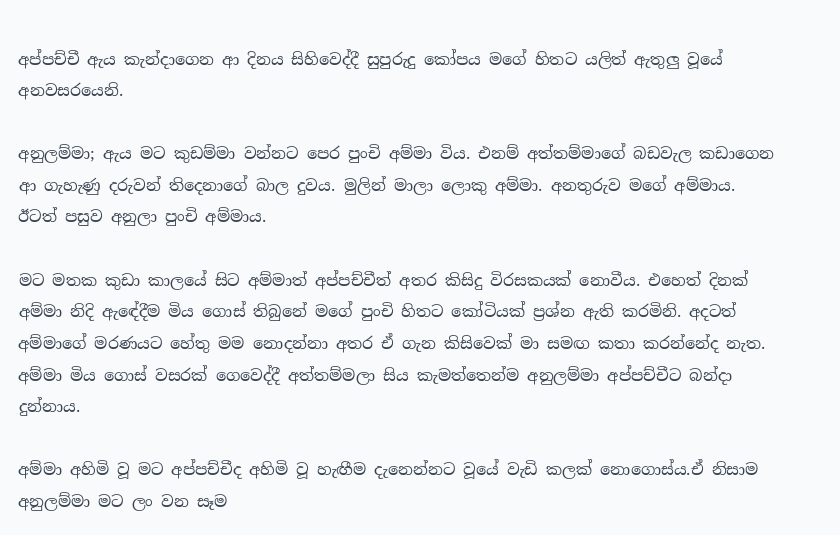අප්පච්චී ඇය කැන්දාගෙන ආ දිනය සිහිවෙද්දී සුපුරුදු කෝපය මගේ හිතට යලිත් ඇතුලු වූයේ අනවසරයෙනි.

අනුලම්මා; ඇය මට කුඩම්මා වන්නට පෙර පුංචි අම්මා විය. එනම් අත්තම්මාගේ බඩවැල කඩාගෙන ආ ගැහැණු දරුවන් තිදෙනාගේ බාල දුවය. මුලින් මාලා ලොකු අම්මා. අනතුරුව මගේ අම්මාය. ඊටත් පසුව අනුලා පුංචි අම්මාය.

මට මතක කුඩා කාලයේ සිට අම්මාත් අප්පච්චීත් අතර කිසිදු විරසකයක් නොවීය. එහෙත් දිනක් අම්මා නිදි ඇඳේදීම මිය ගොස් තිබුනේ මගේ පුංචි හිතට කෝටියක් ප්‍රශ්න ඇති කරමිනි. අදටත් අම්මාගේ මරණයට හේතු මම නොදන්නා අතර ඒ ගැන කිසිවෙක් මා සමඟ කතා කරන්නේද නැත. අම්මා මිය ගොස් වසරක් ගෙවෙද්දී අත්තම්මලා සිය කැමත්තෙන්ම අනුලම්මා අප්පච්චීට බන්දා දුන්නාය.

අම්මා අහිමි වූ මට අප්පච්චීද අහිමි වූ හැඟීම දැනෙන්නට වූයේ වැඩි කලක් නොගොස්ය.ඒ නිසාම අනුලම්මා මට ලං වන සෑම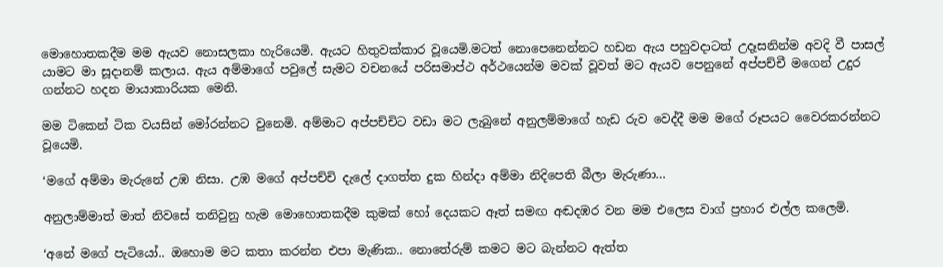මොහොතකදීම මම ඇයව නොසලකා හැරියෙමි. ඇයට හිතුවක්කාර වූයෙමි.මටත් නොපෙනෙන්නට හඩන ඇය පහුවදාටත් උදෑසනින්ම අවදි වී පාසල් යාමට මා සූදානම් කලාය. ඇය අම්මාගේ පවුලේ සැමට වචනයේ පරිසමාප්ථ අර්ථයෙන්ම මවක් වූවත් මට ඇයව පෙනුනේ අප්පච්චී මගෙන් උදුර ගන්නට හදන මායාකාරියක මෙනි.

මම ටිකෙන් ටික වයසින් මෝරන්නට වුනෙමි. අම්මාට අප්පච්චිට වඩා මට ලැබුනේ අනුලම්මාගේ හැඩ රුව වෙද්දී මම මගේ රූපයට වෛරකරන්නට වූයෙමි.

‘මගේ අම්මා මැරුනේ උඹ නිසා. උඹ මගේ අප්පච්චි දැලේ දාගත්ත දුක හින්දා අම්මා නිදිපෙති බීලා මැරුණා…

අනුලාම්මාත් මාත් නිවසේ තනිවුනු හැම මොහොතකදීම කුමක් හෝ දෙයකට ඈත් සමඟ අඬදඹර වන මම එලෙස වාග් ප්‍රහාර එල්ල කලෙමි.

‘අනේ මගේ පැටියෝ.. ඔහොම මට කතා කරන්න එපා මැණික.. නොතේරුම් කමට මට බැන්නට ඇත්ත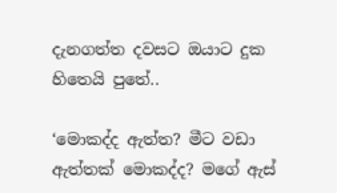දැනගත්ත දවසට ඔයාට දුක හිතෙයි පුතේ..

‘මොකද්ද ඇත්ත? මීට වඩා ඇත්තක් මොකද්ද? මගේ ඇස්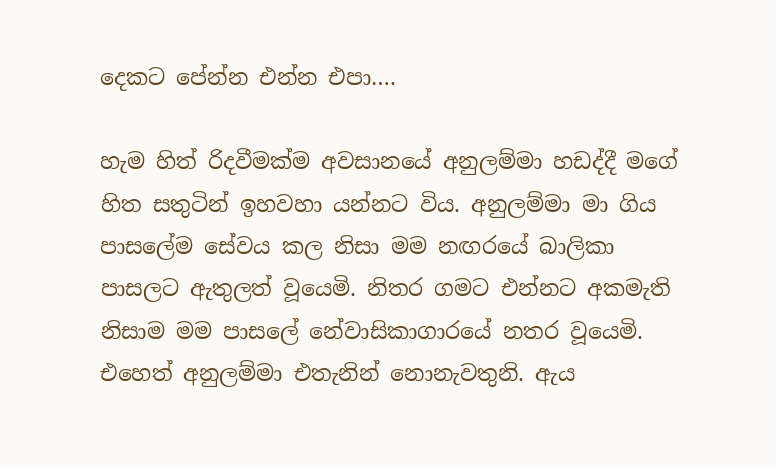දෙකට පේන්න එන්න එපා….

හැම හිත් රිදවීමක්ම අවසානයේ අනුලම්මා හඩද්දී මගේ හිත සතුටින් ඉහවහා යන්නට විය. අනුලම්මා මා ගිය පාසලේම සේවය කල නිසා මම නඟරයේ බාලිකා පාසලට ඇතුලත් වූයෙමි. නිතර ගමට එන්නට අකමැති නිසාම මම පාසලේ නේවාසිකාගාරයේ නතර වූයෙමි. එහෙත් අනුලම්මා එතැනින් නොනැවතුනි. ඇය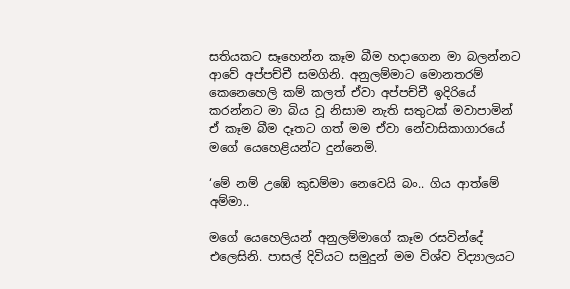සතියකට සෑහෙන්න කෑම බීම හදාගෙන මා බලන්නට ආවේ අප්පච්චී සමගිනි. අනුලම්මාට මොනතරම් කෙනෙහෙලි කම් කලත් ඒවා අප්පච්චී ඉදිරියේ කරන්නට මා බිය වූ නිසාම නැති සතුටක් මවාපාමින් ඒ කෑම බීම දෑතට ගත් මම ඒවා නේවාසිකාගාරයේ මගේ යෙහෙළියන්ට දුන්නෙමි.

‘මේ නම් උඹේ කුඩම්මා නෙවෙයි බං.. ගිය ආත්මේ අම්මා..

මගේ යෙහෙලියන් අනුලම්මාගේ කෑම රසවින්දේ එලෙසිනි. පාසල් දිවියට සමුදුන් මම විශ්ව විද්‍යාලයට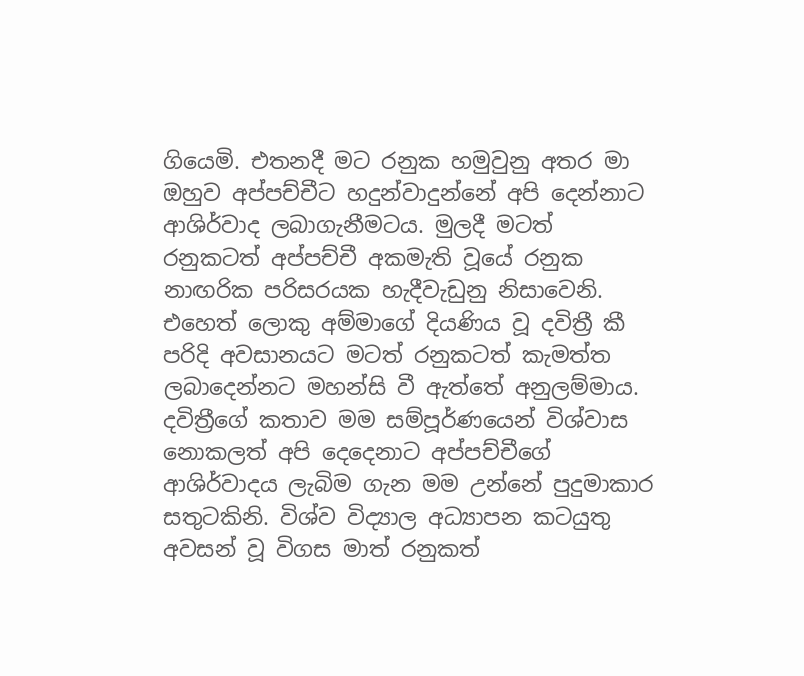ගියෙමි. එතනදී මට රනුක හමුවුනු අතර මා ඔහුව අප්පච්චීට හදුන්වාදුන්නේ අපි දෙන්නාට ආශිර්වාද ලබාගැනීමටය. මුලදී මටත් රනුකටත් අප්පච්චී අකමැති වූයේ රනුක නාඟරික පරිසරයක හැදීවැඩුනු නිසාවෙනි. එහෙත් ලොකු අම්මාගේ දියණිය වූ දවිත්‍රී කී පරිදි අවසානයට මටත් රනුකටත් කැමත්ත ලබාදෙන්නට මහන්සි වී ඇත්තේ අනුලම්මාය. දවිත්‍රීගේ කතාව මම සම්පූර්ණයෙන් විශ්වාස නොකලත් අපි දෙදෙනාට අප්පච්චීගේ ආශිර්වාදය ලැබිම ගැන මම උන්නේ පුදුමාකාර සතුටකිනි. විශ්ව විද්‍යාල අධ්‍යාපන කටයුතු අවසන් වූ විගස මාත් රනුකත්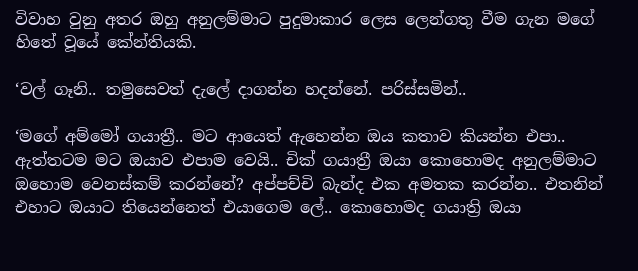විවාහ වුනු අතර ඔහු අනුලම්මාට පුදුමාකාර ලෙස ලෙන්ගතු වීම ගැන මගේ හිතේ වූයේ කේන්තියකි.

‘වල් ගෑනි.. තමුසෙවත් දැලේ දාගන්න හදන්නේ. පරිස්සමින්..

‘මගේ අම්මෝ ගයාත්‍රී.. මට ආයෙත් ඇහෙන්න ඔය කතාව කියන්න එපා.. ඇත්තටම මට ඔයාව එපාම වෙයි.. චික් ගයාත්‍රී ඔයා කොහොමද අනුලම්මාට ඔහොම වෙනස්කම් කරන්නේ? අප්පච්චි බැන්ද එක අමතක කරන්න.. එතනින් එහාට ඔයාට තියෙන්නෙත් එයාගෙම ලේ.. කොහොමද ගයාත්‍රි ඔයා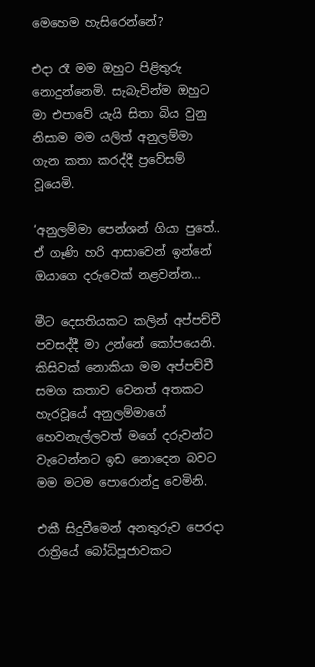මෙහෙම හැසිරෙන්නේ?

එදා රෑ මම ඔහුට පිළිතුරු නොදුන්නෙමි. සැබැවින්ම ඔහුට මා එපාවේ යැයි සිතා බිය වුනු නිසාම මම යලිත් අනුලම්මා ගැන කතා කරද්දී ප්‍රවේසම් වූයෙමි.

‘අනුලම්මා පෙන්ශන් ගියා පුතේ.. ඒ ගෑණි හරි ආසාවෙන් ඉන්නේ ඔයාගෙ දරුවෙක් නළවන්න…

මීට දෙසතියකට කලින් අප්පච්චී පවසද්දී මා උන්නේ කෝපයෙනි. කිසිවක් නොකියා මම අප්පච්චී සමග කතාව වෙනත් අතකට හැරවූයේ අනුලම්මාගේ හෙවනැල්ලවත් මගේ දරුවන්ට වැටෙන්නට ඉඩ නොදෙන බවට මම මටම පොරොන්දු වෙමිනි.

එකී සිදුවීමෙන් අනතුරුව පෙරදා රාත්‍රියේ බෝධිපූජාවකට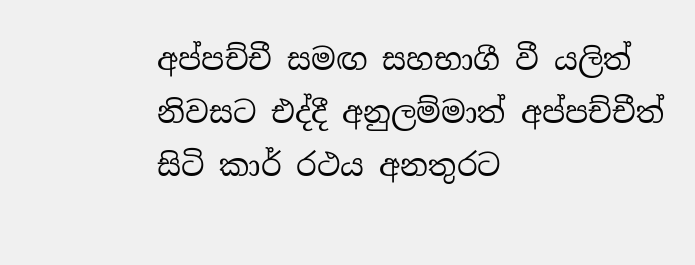අප්පච්චී සමඟ සහභාගී වී යලිත් නිවසට එද්දී අනුලම්මාත් අප්පච්චීත් සිටි කාර් රථය අනතුරට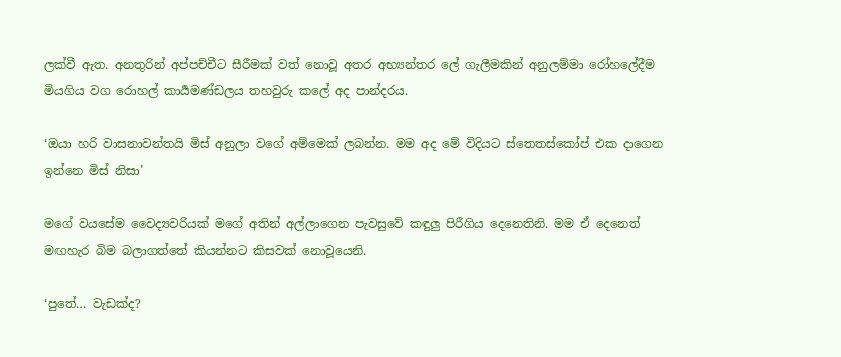ලක්වී ඇත. අනතුරින් අප්පච්චීට සීරීමක් වත් නොවූ අතර අභ්‍යන්තර ලේ ගැලීමකින් අනුලම්මා රෝහලේදීම මියගිය වග රොහල් කාර්‍යමණ්ඩලය තහවුරු කලේ අද පාන්දරය.

‘ඔයා හරි වාසනාවන්තයි මිස් අනුලා වගේ අම්මෙක් ලබන්න. මම අද මේ විදියට ස්තෙතස්කෝප් එක දාගෙන ඉන්නෙ මිස් නිසා’

මගේ වයසේම වෛද්‍යවරියක් මගේ අතින් අල්ලාගෙන පැවසුවේ කඳුලු පිරීගිය දෙනෙතිනි. මම ඒ දෙනෙත් මඟහැර බිම බලාගත්තේ කියන්නට කිසවක් නොවූයෙනි.

‘පුතේ… වැඩක්ද?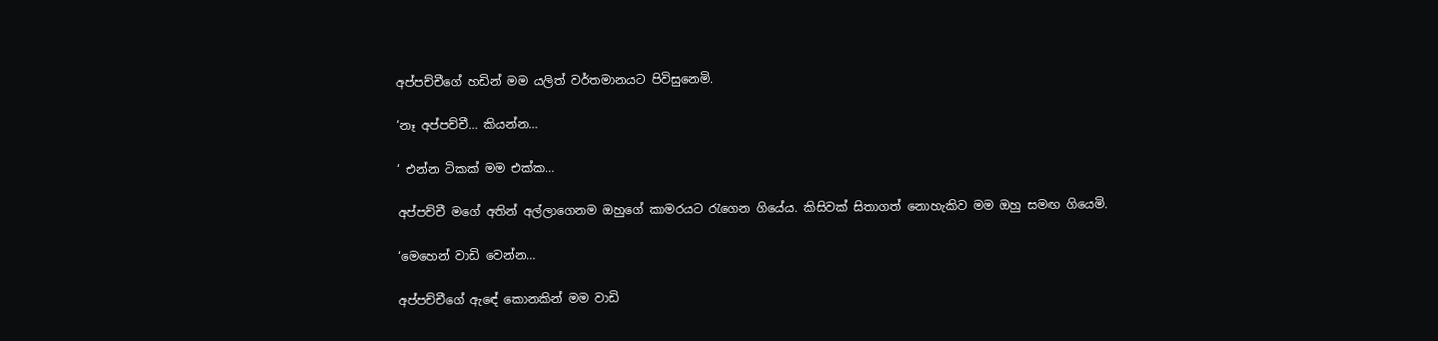අප්පච්චීගේ හඩින් මම යලිත් වර්තමානයට පිවිසුනෙමි.

‘නෑ අප්පච්චී… කියන්න…

‘ එන්න ටිකක් මම එක්ක…

අප්පච්චී මගේ අතින් අල්ලාගෙනම ඔහුගේ කාමරයට රැගෙන ගියේය. කිසිවක් සිතාගත් නොහැකිව මම ඔහු සමඟ ගියෙමි.

‘මෙහෙන් වාඩි වෙන්න…

අප්පච්චීගේ ඇඳේ කොනකින් මම වාඩි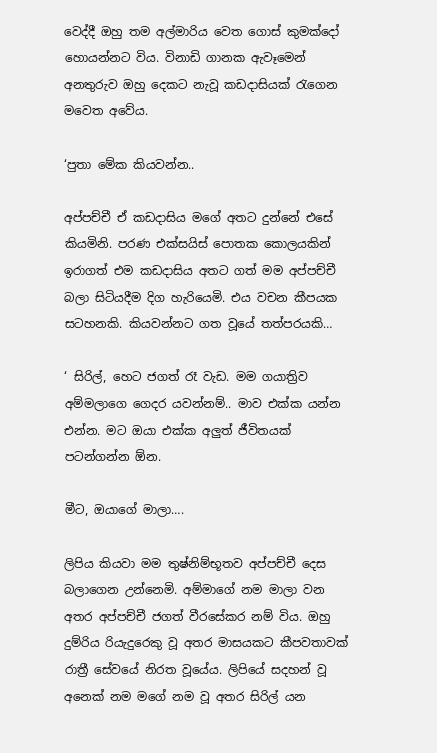වෙද්දී ඔහු තම අල්මාරිය වෙත ගොස් කුමක්දෝ හොයන්නට විය. විනාඩි ගානක ඇවෑමෙන් අනතුරුව ඔහු දෙකට නැවූ කඩදාසියක් රැගෙන මවෙත අවේය.

‘පුතා මේක කියවන්න..

අප්පච්චී ඒ කඩදාසිය මගේ අතට දුන්නේ එසේ කියමිනි. පරණ එක්සයිස් පොතක කොලයකින් ඉරාගත් එම කඩදාසිය අතට ගත් මම අප්පච්චී බලා සිටියදීම දිග හැරියෙමි. එය වචන කීපයක සටහනකි. කියවන්නට ගත වූයේ තත්පරයකි…

‘ සිරිල්, හෙට ජගත් රෑ වැඩ. මම ගයාත්‍රිව අම්මලාගෙ ගෙදර යවන්නම්.. මාව එක්ක යන්න එන්න. මට ඔයා එක්ක අලුත් ජීවිතයක් පටන්ගන්න ඕන.

මීට, ඔයාගේ මාලා….

ලිපිය කියවා මම තුෂ්නිම්භූතව අප්පච්චී දෙස බලාගෙන උන්නෙමි. අම්මාගේ නම මාලා වන අතර අප්පච්චී ජගත් වීරසේකර නම් විය. ඔහු දුම්රිය රියැදුරෙකු වූ අතර මාසයකට කීපවතාවක් රාත්‍රී සේවයේ නිරත වූයේය. ලිපියේ සදහන් වූ අනෙක් නම මගේ නම වූ අතර සිරිල් යන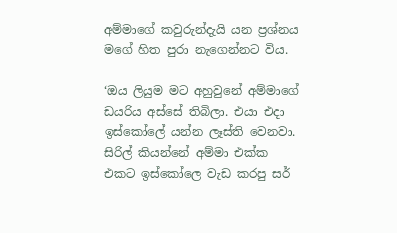අම්මාගේ කවුරුන්දැයි යන ප්‍රශ්නය මගේ හිත පුරා නැගෙන්නට විය.

‘ඔය ලියුම මට අහුවුනේ අම්මාගේ ඩයරිය අස්සේ තිබිලා. එයා එදා ඉස්කෝලේ යන්න ලෑස්ති වෙනවා. සිරිල් කියන්නේ අම්මා එක්ක එකට ඉස්කෝලෙ වැඩ කරපු ස‍ර්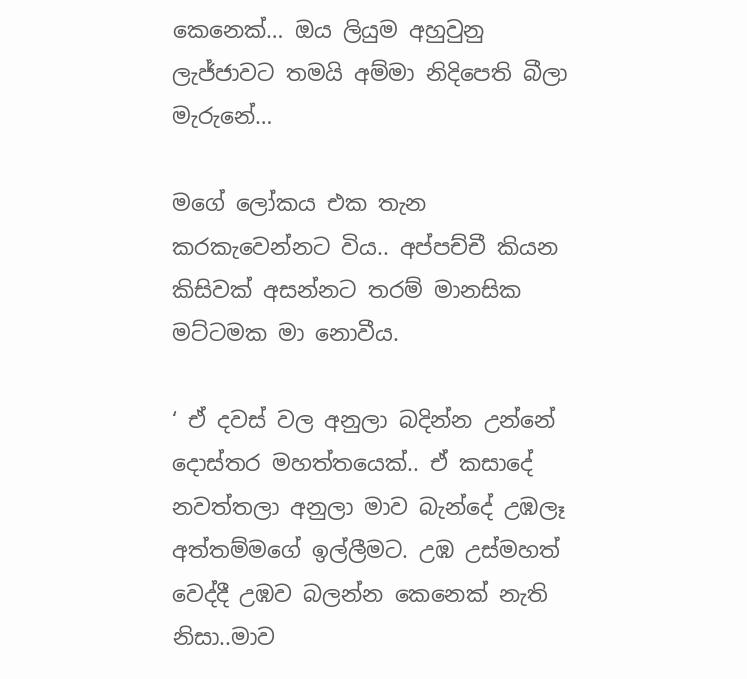කෙනෙක්… ඔය ලියුම අහුවුනු ලැජ්ජාවට තමයි අම්මා නිදිපෙති බීලා මැරුනේ…

මගේ ලෝකය එක තැන කරකැවෙන්නට විය.. අප්පච්චී කියන කිසිවක් අසන්නට තරම් මානසික මට්ටමක මා නොවීය.

‘ ඒ දවස් වල අනුලා බදින්න උන්නේ දොස්තර මහත්තයෙක්.. ඒ කසාදේ නවත්තලා අනුලා මාව බැන්දේ උඹලෑ අත්තම්මගේ ඉල්ලීමට. උඹ උස්මහත් වෙද්දී උඹව බලන්න කෙනෙක් නැති නිසා..මාව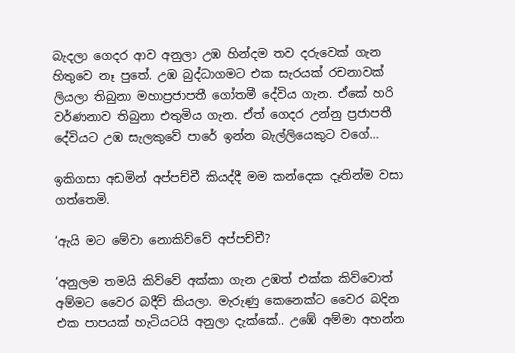බැදලා ගෙදර ආව අනුලා උඹ හින්දම තව දරුවෙක් ගැන හිතුවෙ නෑ පුතේ. උඹ බුද්ධාගමට එක සැරයක් රචනාවක් ලියලා තිබුනා මහාප්‍රජාපතී ගෝතමී දේවිය ගැන. ඒකේ හරි වර්ණනාව තිබුනා එතුමිය ගැන. ඒත් ගෙදර උන්නු ප්‍රජාපතී දේවියට උඹ සැලකුවේ පාරේ ඉන්න බැල්ලියෙකුට වගේ…

ඉකිගසා අඩමින් අප්පච්චී කියද්දී මම කන්දෙක දෑතින්ම වසා ගත්තෙමි.

‘ඇයි මට මේවා නොකිව්වේ අප්පච්චී?

‘අනුලම තමයි කිව්වේ අක්කා ගැන උඹත් එක්ක කිව්වොත් අම්මට වෛර බදීවි කියලා. මැරුණු කෙනෙක්ට වෛර බදින එක පාපයක් හැටියටයි අනුලා දැක්කේ.. උඹේ අම්මා අහන්න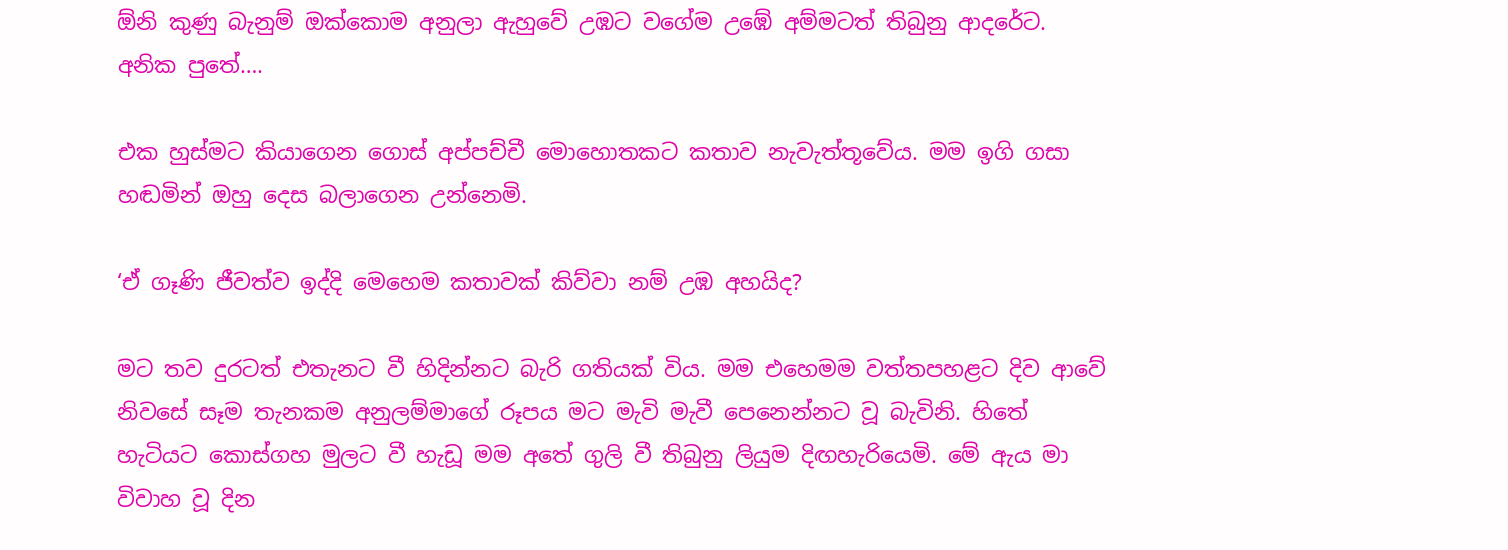ඕනි කුණු බැනුම් ඔක්කොම අනුලා ඇහුවේ උඹට වගේම උඹේ අම්මටත් තිබුනු ආදරේට. අනික පුතේ….

එක හුස්මට කියාගෙන ගොස් අප්පච්චී මොහොතකට කතාව නැවැත්තූවේය. මම ඉගි ගසා හඬමින් ඔහු දෙස බලාගෙන උන්නෙමි.

‘ඒ ගෑණි ජීවත්ව ඉද්දි මෙහෙම කතාවක් කිව්වා නම් උඹ අහයිද?

මට තව දුරටත් එතැනට වී හිදින්නට බැරි ගතියක් විය. මම එහෙමම වත්තපහළට දිව ආවේ නිවසේ සෑම තැනකම අනුලම්මාගේ රූපය මට මැවි මැවී පෙනෙන්නට වූ බැවිනි. හිතේ හැටියට කොස්ගහ මුලට වී හැඩූ මම අතේ ගුලි වී තිබුනු ලියුම දිඟහැරියෙමි. මේ ඇය මා විවාහ වූ දින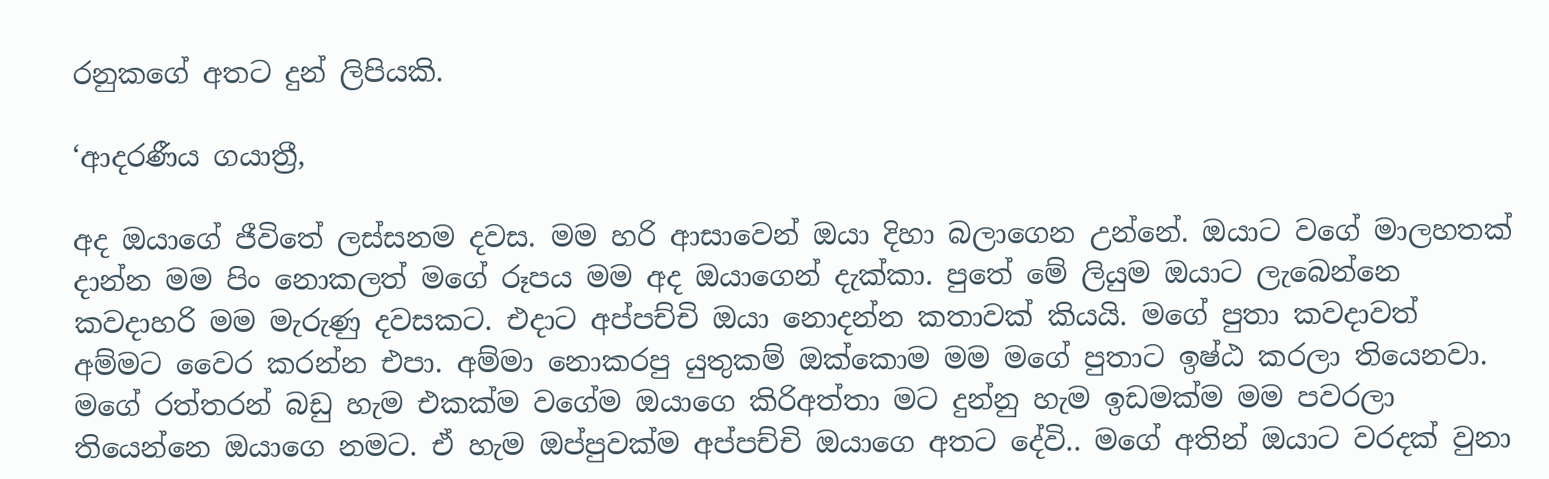රනුකගේ අතට දුන් ලිපියකි.

‘ආදරණීය ගයාත්‍රී,

අද ඔයාගේ ජීවිතේ ලස්සනම දවස. මම හරි ආසාවෙන් ඔයා දිහා බලාගෙන උන්නේ. ඔයාට වගේ මාලහතක් දාන්න මම පිං නොකලත් මගේ රූපය මම අද ඔයාගෙන් දැක්කා. පුතේ මේ ලියුම ඔයාට ලැබෙන්නෙ කවදාහරි මම මැරුණු දවසකට. එදාට අප්පච්චි ඔයා නොදන්න කතාවක් කියයි. මගේ පුතා කවදාවත් අම්මට වෛර කරන්න එපා. අම්මා නොකරපු යුතුකම් ඔක්කොම මම මගේ පුතාට ඉෂ්ඨ කරලා තියෙනවා. මගේ රත්තරන් බඩු හැම එකක්ම වගේම ඔයාගෙ කිරිඅත්තා මට දුන්නු හැම ඉඩමක්ම මම පවරලා තියෙන්නෙ ඔයාගෙ නමට. ඒ හැම ඔප්පුවක්ම අප්පච්චි ඔයාගෙ අතට දේවි.. මගේ අතින් ඔයාට වරදක් වුනා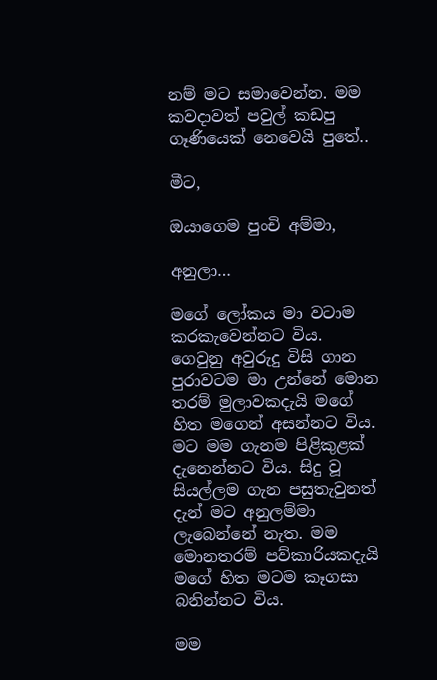නම් මට සමාවෙන්න. මම කවදාවත් පවුල් කඩපු ගෑණියෙක් නෙවෙයි පුතේ..

මීට,

ඔයාගෙම පුංචි අම්මා,

අනුලා…

මගේ ලෝකය මා වටාම කරකැවෙන්නට විය. ගෙවුනු අවුරුදු විසි ගාන පුරාවටම මා උන්නේ මොන තරම් මුලාවකදැයි මගේ හිත මගෙන් අසන්නට විය. මට මම ගැනම පිළිකුළක් දැනෙන්නට විය. සිදු වූ සියල්ලම ගැන පසුතැවුනත් දැන් මට අනුලම්මා ලැබෙන්නේ නැත. මම මොනතරම් පව්කාරියකදැයි මගේ හිත මටම කෑගසා බනින්නට විය.

මම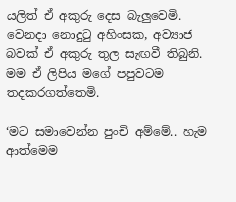යලිත් ඒ අකුරු දෙස බැලුවෙමි. වෙනදා නොදුටු අහිංසක, අව්‍යාජ බවක් ඒ අකුරු තුල සැඟවී තිබුනි. මම ඒ ලිපිය මගේ පපුවටම තදකරගත්තෙමි.

‘මට සමාවෙන්න පුංචි අම්මේ.. හැම ආත්මෙම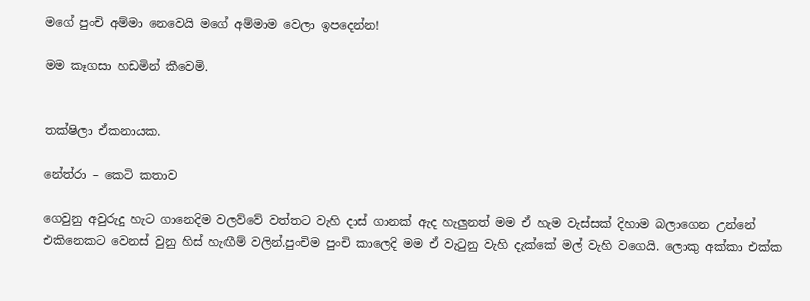මගේ පුංචි අම්මා නෙවෙයි මගේ අම්මාම වෙලා ඉපදෙන්න!

මම කෑගසා හඩමින් කීවෙමි.


තක්ෂිලා ඒකනායක.

නේත්රා – කෙටි කතාව

ගෙවුනු අවුරුදු හැට ගානෙදිම වලව්වේ වත්තට වැහි දාස් ගානක් ඇද හැලුනත් මම ඒ හැම වැස්සක් දිහාම බලාගෙන උන්නේ එකිනෙකට වෙනස් වුනු හිස් හැඟීම් වලින්.පුංචිම පුංචි කාලෙදි මම ඒ වැටුනු වැහි දැක්කේ මල් වැහි වගෙයි. ලොකු අක්කා එක්ක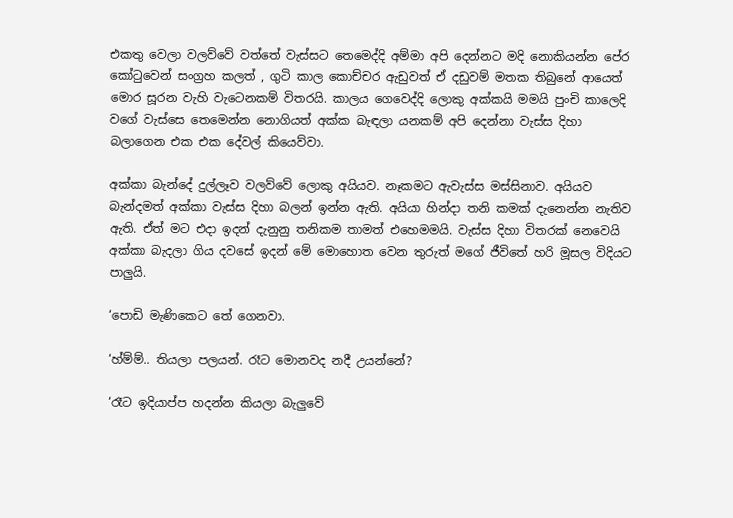එකතු වෙලා වලව්වේ වත්තේ වැස්සට තෙමෙද්දි අම්මා අපි දෙන්නට මදි නොකියන්න පේර කෝටුවෙන් සංග්‍රහ කලත් , ගුටි කාල කොච්චර ඇඩුවත් ඒ දඩුවම් මතක තිබුනේ ආයෙත් මොර සූරන වැහි වැටෙනකම් විතරයි. කාලය ගෙවෙද්දි ලොකු අක්කයි මමයි පුංචි කාලෙදි වගේ වැස්සෙ තෙමෙන්න නොගියත් අක්ක බැඳලා යනකම් අපි දෙන්නා වැස්ස දිහා බලාගෙන එක එක දේවල් කියෙව්වා.

අක්කා බැන්දේ දුල්ලෑව වලව්වේ ලොකු අයියව. නෑකමට ඇවැස්ස මස්සිනාව. අයියව බැන්දමත් අක්කා වැස්ස දිහා බලන් ඉන්න ඇති. අයියා හින්දා තනි කමක් දැනෙන්න නැතිව ඇති. ඒත් මට එදා ඉදන් දැනුනු තනිකම තාමත් එහෙමමයි. වැස්ස දිහා විතරක් නෙවෙයි අක්කා බැදලා ගිය දවසේ ඉදන් මේ මොහොත වෙන තුරුත් මගේ ජීවිතේ හරි මූසල විදියට පාලුයි.

‘පොඩි මැණිකෙට තේ ගෙනවා.

‘හ්ම්ම්.. තියලා පලයන්. රෑට මොනවද නදී උයන්නේ?

‘රෑට ඉදියාප්ප හදන්න කියලා බැලුවේ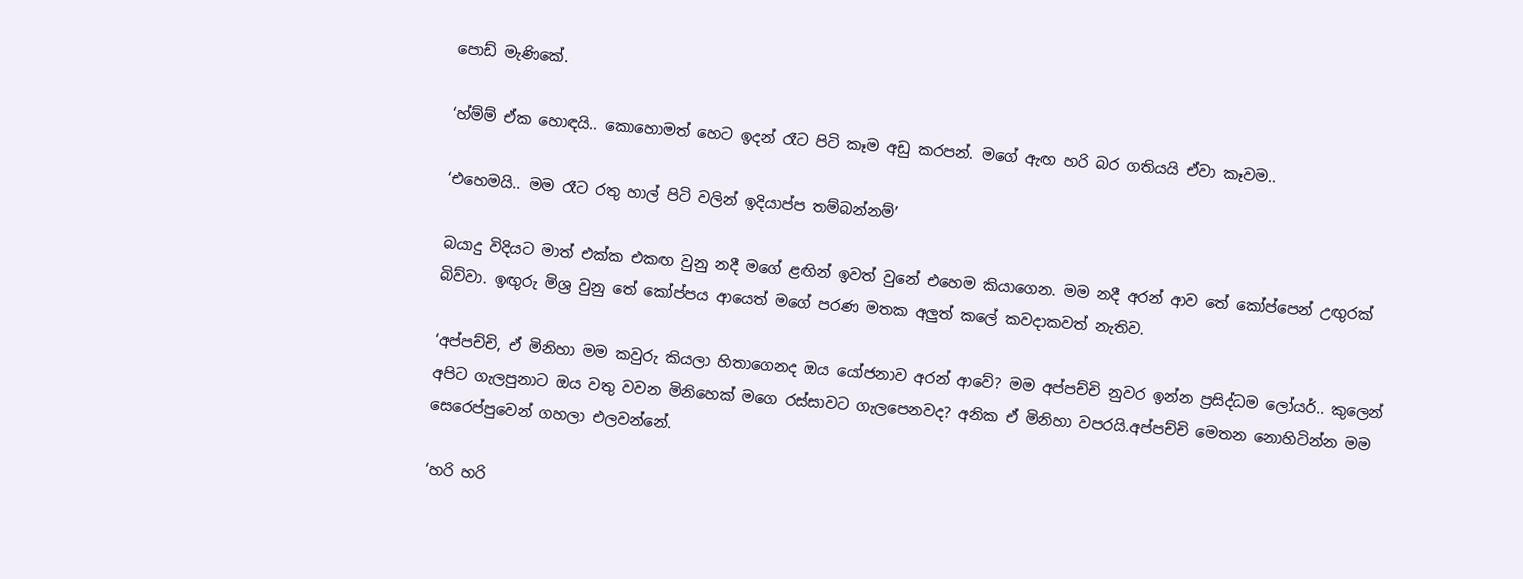පොඩ් මැණිකේ.

‘හ්ම්ම් ඒක හොඳයි.. කොහොමත් හෙට ඉදන් රෑට පිටි කෑම අඩු කරපන්. මගේ ඇඟ හරි බර ගතියයි ඒවා කෑවම..

‘එහෙමයි.. මම රෑට රතු හාල් පිටි වලින් ඉදියාප්ප තම්බන්නම්’

බයාදු විදියට මාත් එක්ක එකඟ වුනු නදී මගේ ළඟින් ඉවත් වුනේ එහෙම කියාගෙන. මම නදී අරන් ආව තේ කෝප්පෙන් උඟුරක් බිව්වා. ඉඟුරු මිශ්‍ර වුනු තේ කෝප්පය ආයෙත් මගේ පරණ මතක අලුත් කලේ කවදාකවත් නැතිව.

‘අප්පච්චි, ඒ මිනිහා මම කවුරු කියලා හිතාගෙනද ඔය යෝජනාව අරන් ආවේ? මම අප්පච්චි නුවර ඉන්න ප්‍රසිද්ධම ලෝයර්.. කුලෙන් අපිට ගැලපුනාට ඔය වතු වවන මිනිහෙක් මගෙ රස්සාවට ගැලපෙනවද? අනික ඒ මිනිහා වපරයි.අප්පච්චි මෙතන නොහිටින්න මම සෙරෙප්පුවෙන් ගහලා එලවන්නේ.

‘හරි හරි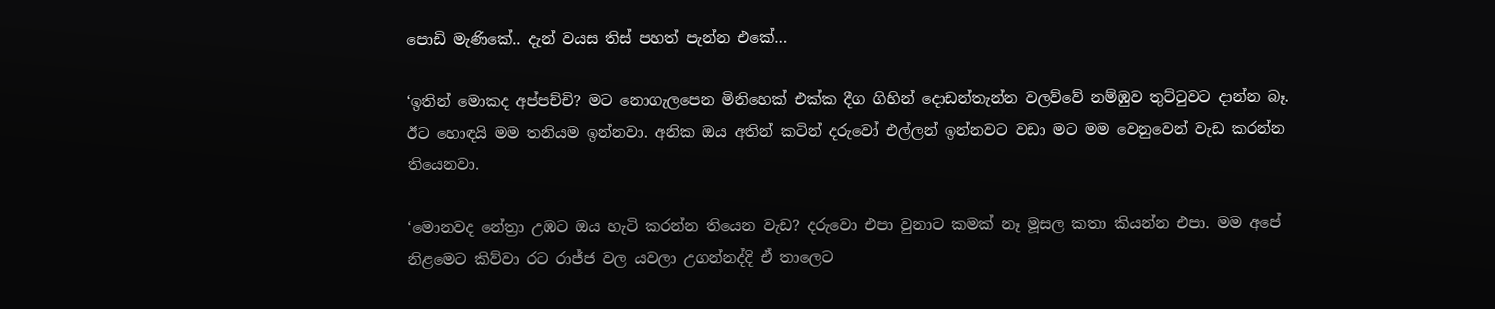පොඩි මැණිකේ.. දැන් වයස තිස් පහත් පැන්න එකේ…

‘ඉතින් මොකද අප්පච්චි? මට නොගැලපෙන මිනිහෙක් එක්ක දීග ගිහින් දොඩන්තැන්න වලව්වේ නම්ඹුව තුට්ටුවට දාන්න බෑ. ඊට හොඳයි මම තනියම ඉන්නවා. අනික ඔය අතින් කටින් දරුවෝ එල්ලන් ඉන්නවට වඩා මට මම වෙනුවෙන් වැඩ කරන්න තියෙනවා.

‘මොනවද නේත්‍රා උඹට ඔය හැටි කරන්න තියෙන වැඩ? දරුවො එපා වුනාට කමක් නෑ මූසල කතා කියන්න එපා. මම අපේ නිළමෙට කිව්වා රට රාජ්ජ වල යවලා උගන්නද්දි ඒ තාලෙට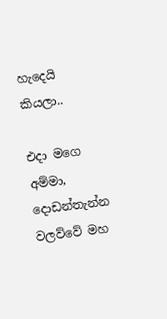හැදෙයි කියලා..

එදා මගෙ අම්මා, දොඩන්තැන්න වලව්වේ මහ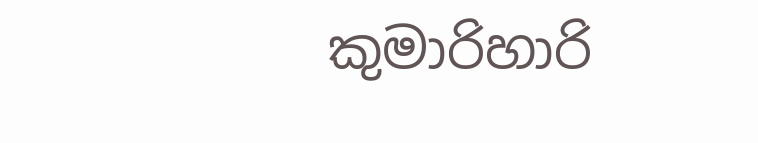කුමාරිහාරි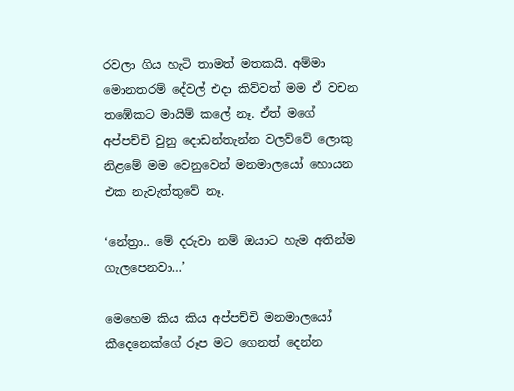රවලා ගිය හැටි තාමත් මතකයි. අම්මා මොනතරම් දේවල් එදා කිව්වත් මම ඒ වචන තඹේකට මායිම් කලේ නෑ. ඒත් මගේ අප්පච්චි වුනු දොඩන්තැන්න වලව්වේ ලොකු නිළමේ මම වෙනුවෙන් මනමාලයෝ හොයන එක නැවැත්තුවේ නෑ.

‘නේත්‍රා.. මේ දරුවා නම් ඔයාට හැම අතින්ම ගැලපෙනවා…’

මෙහෙම කිය කිය අප්පච්චි මනමාලයෝ කීදෙනෙක්ගේ රූප මට ගෙනත් දෙන්න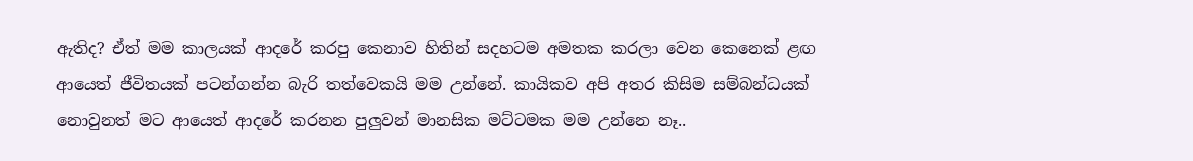ඇතිද? ඒත් මම කාලයක් ආදරේ කරපු කෙනාව හිතින් සදහටම අමතක කරලා වෙන කෙනෙක් ළඟ ආයෙත් ජීවිතයක් පටන්ගන්න බැරි තත්වෙකයි මම උන්නේ. කායිකව අපි අතර කිසිම සම්බන්ධයක් නොවුනත් මට ආයෙත් ආදරේ කරනන පුලුවන් මානසික මට්ටමක මම උන්නෙ නෑ..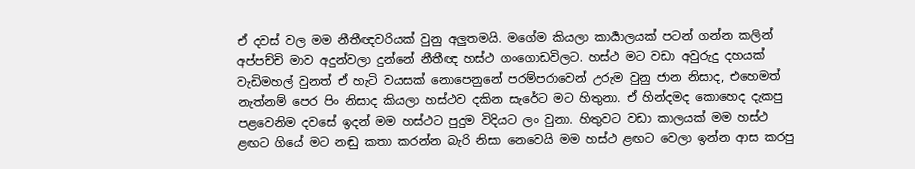ඒ දවස් වල මම නීතීඥවරියක් වුනු අලුතමයි. මගේම කියලා කාර්‍යාලයක් පටන් ගන්න කලින් අප්පච්චි මාව අදුන්වලා දුන්නේ නීතීඥ හස්ථ ගංගොඩවිලට. හස්ථ මට වඩා අවුරුදු දහයක් වැඩිමහල් වුනත් ඒ හැටි වයසක් නොපෙනුනේ පරම්පරාවෙන් උරුම වුනු ජාන නිසාද, එහෙමත් නැත්නම් පෙර පිං නිසාද කියලා හස්ථව දකින සැරේට මට හිතුනා. ඒ හින්දමද කොහෙද දැකපු පළවෙනිම දවසේ ඉදන් මම හස්ථට පුදුම විදියට ලං වුනා. හිතුවට වඩා කාලයක් මම හස්ථ ළඟට ගියේ මට නඬු කතා කරන්න බැරි නිසා නෙවෙයි මම හස්ථ ළඟට වෙලා ඉන්න ආස කරපු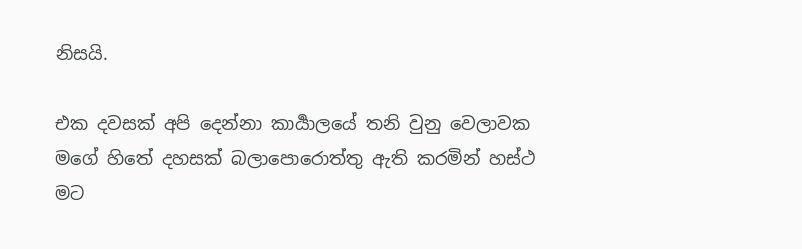නිසයි.

එක දවසක් අපි දෙන්නා කාර්‍යාලයේ තනි වුනු වෙලාවක මගේ හිතේ දහසක් බලාපොරොත්තු ඇති කරමින් හස්ථ මට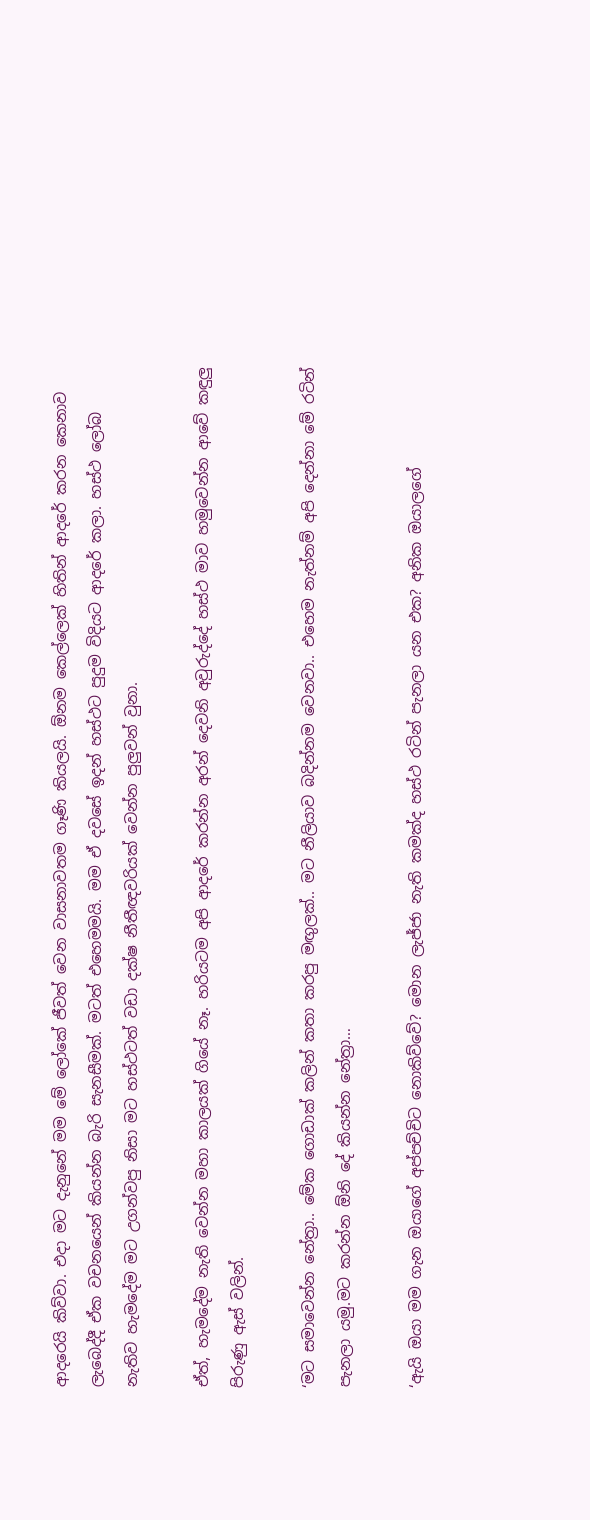ආදරෙයි කිව්වා. එදා මට දැනුනේ මම මේ ලෝකේ ජීවත් වෙන වාසනාවතම ගෑණි කියලයි. ඕනම කෙල්ලෙක් හිතින් ආදරේ කරන කෙනාව ලැබෙද්දී ඒක වචනයෙන් කියන්න බැරි සැනසීමක්. මටත් එහෙමමයි. මම ඒ දවසේ ඉදන් හස්ථට පුදුම විදියට ආදරේ කලා. හස්ථ ලෝබ නැතිව හැමදේම මට උගන්වපු නිසා මට හස්ථටත් වඩා දක්ෂ නීතීඥවරියක් වෙන්න පුලුවන් වුනා.

ඒත්, හැමදේම නැති වෙන්න මහා කාලයක් ගියේ නෑ. හරියටම අපි ආදරේ කරන්න අරන් දෙවනි අවුරුද්දේ හස්ථ මාව හමුවෙන්න ආවේ කඳුලු පිරුණු ඇස් වලින්.

‘මට සමාවෙන්න නේත්‍රා.. මේක ගොඩාක් කලින් කතා කරපු මඟුලක්.. මට නීලියාව බදින්නම වෙනවා.. එහෙම නැත්නම් අපි දෙන්නා මේ රටින් පැනලා යමු.මට කරන්න ඕනි දේ කියන්න නේත්‍රා…

‘ඇයි ඔයා මම ගැන ඔයාගේ අප්පච්චිට නොකිව්වේ? මොන ලැජ්ජා නැති කමක්ද හස්ථ රටින් පැනලා යන එක? අනික ඔයාලගේ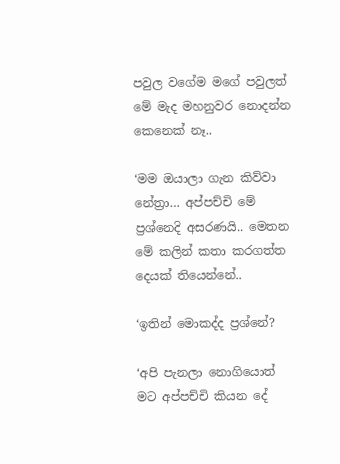පවුල වගේම මගේ පවුලත් මේ මැද මහනුවර නොදන්න කෙනෙක් නෑ..

‘මම ඔයාලා ගැන කිව්වා නේත්‍රා… අප්පච්චි මේ ප්‍රශ්නෙදි අසරණයි.. මෙතන මේ කලින් කතා කරගත්ත දෙයක් තියෙන්නේ..

‘ඉතින් මොකද්ද ප්‍රශ්නේ?

‘අපි පැනලා නොගියොත් මට අප්පච්චි කියන දේ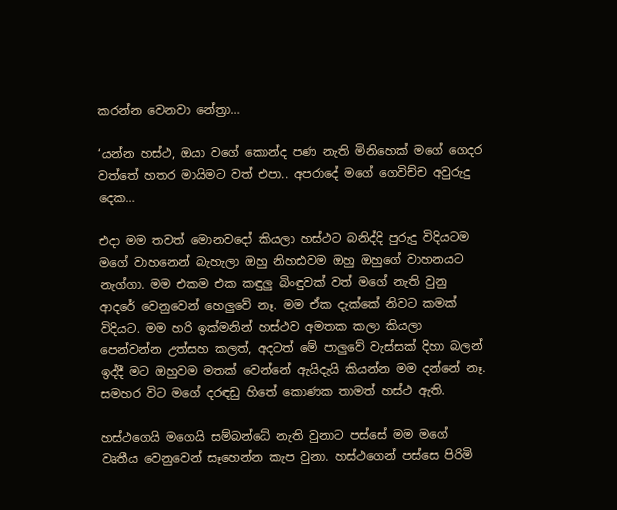කරන්න වෙනවා නේත්‍රා…

‘යන්න හස්ථ, ඔයා වගේ කොන්ද පණ නැති මිනිහෙක් මගේ ගෙදර වත්තේ හතර මායිමට වත් එපා.. අපරාදේ මගේ ගෙවිච්ච අවුරුදු දෙක…

එදා මම තවත් මොනවදෝ කියලා හස්ථට බනිද්දි පුරුදු විදියටම මගේ වාහනෙන් බැහැලා ඔහු නිහඪවම ඔහු ඔහුගේ වාහනයට නැග්ගා. මම එකම එක කඳුලු බිංඳුවක් වත් මගේ නැති වුනු ආදරේ වෙනුවෙන් හෙලුවේ නෑ. මම ඒක දැක්කේ නිවට කමක් විදියට. මම හරි ඉක්මනින් හස්ථව අමතක කලා කියලා පෙන්වන්න උත්සහ කලත්, අදටත් මේ පාලුවේ වැස්සක් දිහා බලන් ඉද්දී මට ඔහුවම මතක් වෙන්නේ ඇයිදැයි කියන්න මම දන්නේ නෑ. සමහර විට මගේ දරඳඩු හිතේ කොණක තාමත් හස්ථ ඇති.

හස්ථගෙයි මගෙයි සම්බන්ධේ නැති වුනාට පස්සේ මම මගේ වෘතීය වෙනුවෙන් සෑහෙන්න කැප වුනා. හස්ථගෙන් පස්සෙ පිරිමි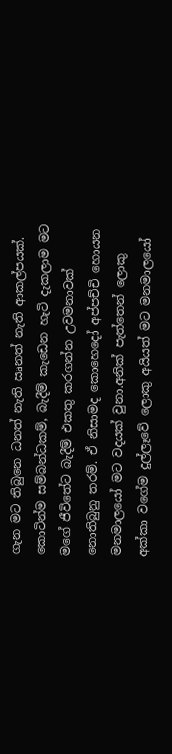ගැන මට තිබුනෙ ධනත් නැති ඍනත් නැති ආකල්පයක්. කොටින්ම සම්බන්ධකම්, බැදීම් කැඩෙන හැටි දැකලාම මට මගේ ජීවිතේට බැදීම් එකතු කරගන්න උවමනාවක් නොතිබුනු තරම්. ඒ නිසාමද කොහෙදෝ අප්පච්චි හොයන මනමාලයෝ මට වදයක් වුනා.අනික් පැත්තෙන් ලොකු අක්කා වගේම දුල්ලෑවේ ලොකු අයියත් මට මනමාලයෝ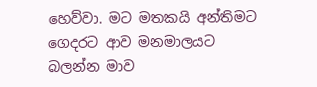හෙව්වා. මට මතකයි අන්තිමට ගෙදරට ආව මනමාලයට බලන්න මාව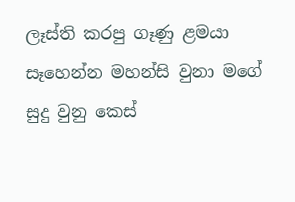ලෑස්ති කරපු ගෑණු ළමයා සෑහෙන්න මහන්සි වුනා මගේ සුදු වුනු කෙස්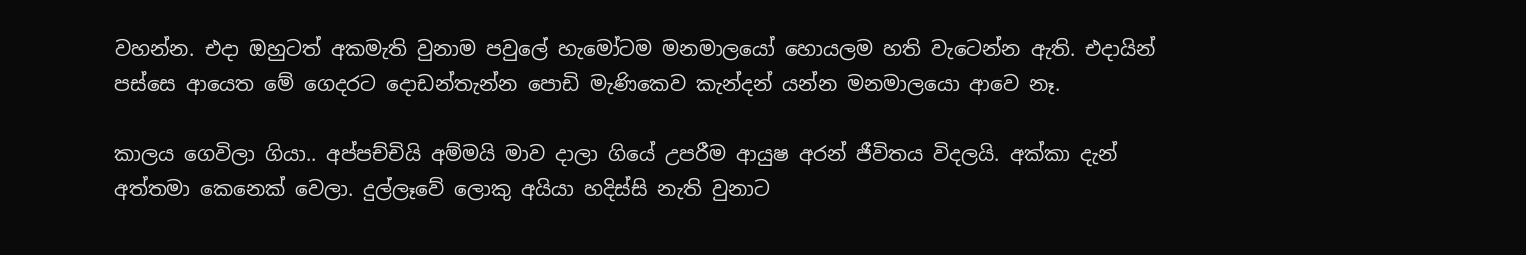වහන්න. එදා ඔහුටත් අකමැති වුනාම පවුලේ හැමෝටම මනමාලයෝ හොයලම හති වැටෙන්න ඇති. එදායින් පස්සෙ ආයෙත මේ ගෙදරට දොඩන්තැන්න පොඩි මැණිකෙව කැන්දන් යන්න මනමාලයො ආවෙ නෑ.

කාලය ගෙවිලා ගියා.. අප්පච්චියි අම්මයි මාව දාලා ගියේ උපරීම ආයුෂ අරන් ජීවිතය විදලයි. අක්කා දැන් අත්තමා කෙනෙක් වෙලා. දුල්ලෑවේ ලොකු අයියා හදිස්සි නැති වුනාට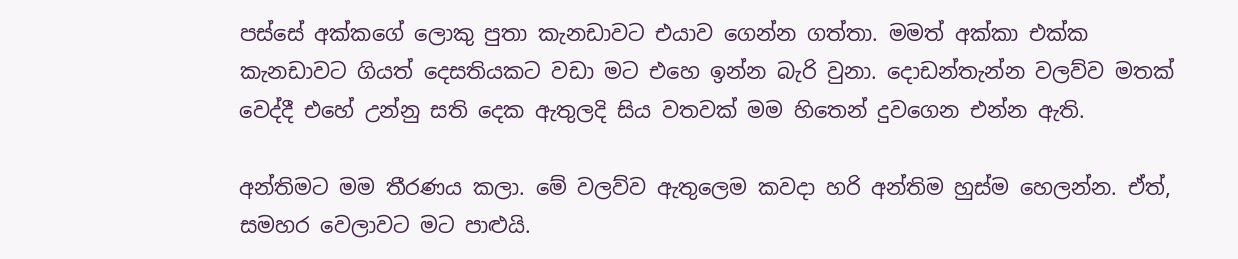පස්සේ අක්කගේ ලොකු පුතා කැනඩාවට එයාව ගෙන්න ගත්තා. මමත් අක්කා එක්ක කැනඩාවට ගියත් දෙසතියකට වඩා මට එහෙ ඉන්න බැරි වුනා. දොඩන්තැන්න වලව්ව මතක් වෙද්දී එහේ උන්නු සති දෙක ඇතුලදි සිය වතවක් මම හිතෙන් දුවගෙන එන්න ඇති.

අන්තිමට මම තීරණය කලා. මේ වලව්ව ඇතුලෙම කවදා හරි අන්තිම හුස්ම හෙලන්න. ඒත්, සමහර වෙලාවට මට පාළුයි.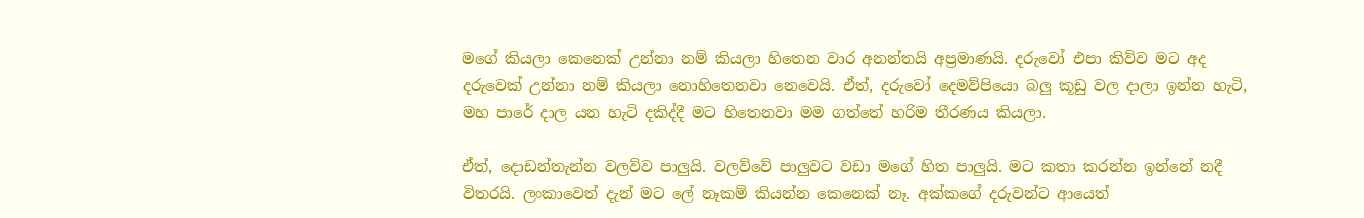මගේ කියලා කෙනෙක් උන්නා නම් කියලා හිතෙන වාර අනන්තයි අප්‍රමාණයි. දරුවෝ එපා කිව්ව මට අද දරුවෙක් උන්නා නම් කියලා නොහිතෙනවා නෙවෙයි. ඒත්, දරුවෝ දෙමව්පියො බලු කූඩු වල දාලා ඉන්න හැටි, මහ පාරේ දාල යන හැටි දකිද්දී මට හිතෙනවා මම ගත්තේ හරිම තීරණය කියලා.

ඒත්, දොඩන්තැන්න වලව්ව පාලුයි. වලව්වේ පාලුවට වඩා මගේ හිත පාලුයි. මට කතා කරන්න ඉන්නේ නදී විතරයි. ලංකාවෙත් දැන් මට ලේ නෑකම් කියන්න කෙනෙක් නෑ. අක්කගේ දරුවන්ට ආයෙත්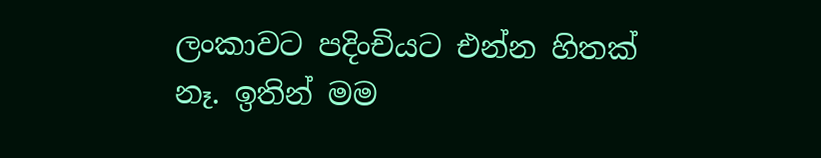ලංකාවට පදිංචියට එන්න හිතක් නෑ. ඉතින් මම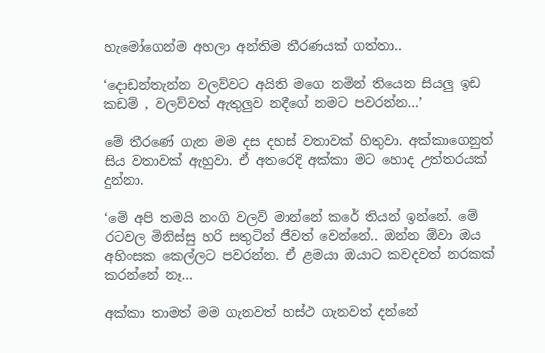හැමෝගෙන්ම අහලා අන්තිම තීරණයක් ගත්තා..

‘දොඩන්තැන්න වලව්වට අයිති මගෙ නමින් තියෙන සියලු ඉඩ කඩම් , වලව්වත් ඇතුලුව නදීගේ නමට පවරන්න…’

මේ තීරණේ ගැන මම දස දහස් වතාවක් හිතුවා. අක්කාගෙනුත් සිය වතාවක් ඇහුවා. ඒ අතරෙදි අක්කා මට හොද උත්තරයක් දුන්නා.

‘මේ අපි තමයි නංගි වලව් මාන්නේ කරේ තියන් ඉන්නේ. මේ රටවල මිනිස්සු හරි සතුටින් ජීවත් වෙන්නේ.. ඔන්න ඕවා ඔය අහිංසක කෙල්ලට පවරන්න. ඒ ළමයා ඔයාට කවදවත් නරකක් කරන්නේ නෑ…

අක්කා තාමත් මම ගැනවත් හස්ථ ගැනවත් දන්නේ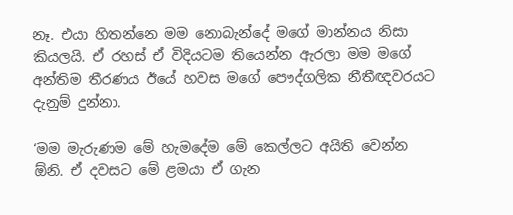නෑ. එයා හිතන්නෙ මම නොබැන්දේ මගේ මාන්නය නිසා කියලයි. ඒ රහස් ඒ විදියටම තියෙන්න ඇරලා මම මගේ අන්තිම තීරණය ඊයේ හවස මගේ පෞද්ගලික නීතීඥවරයට දැනුම් දුන්නා.

‘මම මැරුණම මේ හැමදේම මේ කෙල්ලට අයිති වෙන්න ඕනි. ඒ දවසට මේ ළමයා ඒ ගැන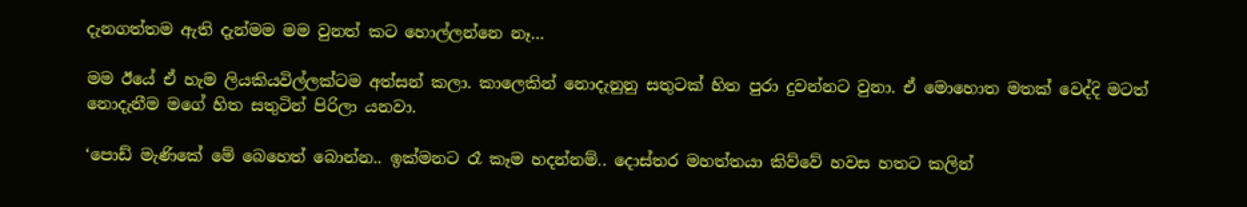දැනගත්තම ඇති දැන්මම මම වුනත් කට හොල්ලන්නෙ නෑ…

මම ඊයේ ඒ හැම ලියකියවිල්ලක්ටම අත්සන් කලා. කාලෙකින් නොදැනුනු සතුටක් හිත පුරා දුවන්නට වුනා. ඒ මොහොත මතක් වෙද්දි මටත් නොදැනීම මගේ හිත සතුටින් පිරිලා යනවා.

‘පොඩ් මැණිකේ මේ බෙහෙත් බොන්න.. ඉක්මනට රෑ කෑම හදන්නම්.. දොස්තර මහත්තයා කිව්වේ හවස හතට කලින්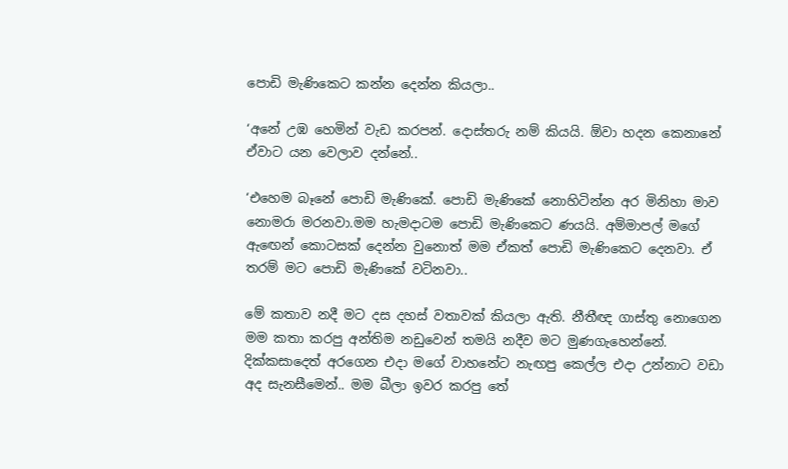පොඩි මැණිකෙට කන්න දෙන්න කියලා..

‘අනේ උඹ හෙමින් වැඩ කරපන්. දොස්තරු නම් කියයි. ඕවා හදන කෙනානේ ඒවාට යන වෙලාව දන්නේ..

‘එහෙම බෑනේ පොඩි මැණිකේ. පොඩි මැණිකේ නොහිටින්න අර මිනිහා මාව නොමරා මරනවා.මම හැමදාටම පොඩි මැණිකෙට ණයයි. අම්මාපල් මගේ ඇඟෙන් කොටසක් දෙන්න වුනොත් මම ඒකත් පොඩි මැණිකෙට දෙනවා. ඒ තරම් මට පොඩි මැණිකේ වටිනවා..

මේ කතාව නදී මට දස දහස් වතාවක් කියලා ඇති. නීතීඥ ගාස්තු නොගෙන මම කතා කරපු අන්තිම නඩුවෙන් තමයි නදීව මට මුණගැහෙන්නේ. දික්කසාදෙත් අරගෙන එදා මගේ වාහනේට නැඟපු කෙල්ල එදා උන්නාට වඩා අද සැනසීමෙන්.. මම බීලා ඉවර කරපු තේ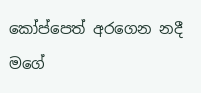කෝප්පෙත් අරගෙන නදී මගේ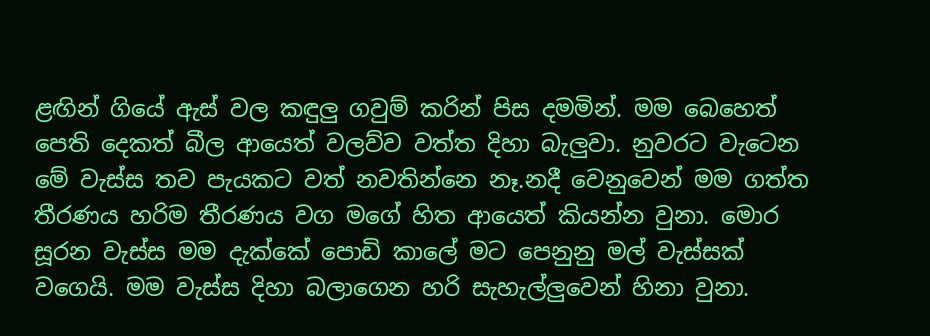ළඟින් ගියේ ඇස් වල කඳුලු ගවුම් කරින් පිස දමමින්. මම බෙහෙත් පෙති දෙකත් බීල ආයෙත් වලව්ව වත්ත දිහා බැලුවා. නුවරට වැටෙන මේ වැස්ස තව පැයකට වත් නවතින්නෙ නෑ.නදී වෙනුවෙන් මම ගත්ත තීරණය හරිම තීරණය වග මගේ හිත ආයෙත් කියන්න වුනා. මොර සූරන වැස්ස මම දැක්කේ පොඩි කාලේ මට පෙනුනු මල් වැස්සක් වගෙයි. මම වැස්ස දිහා බලාගෙන හරි සැහැල්ලුවෙන් හිනා වුනා.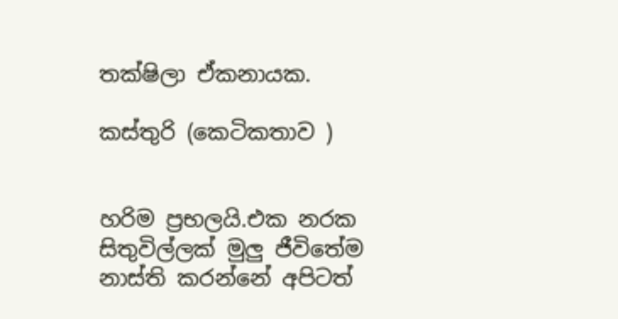තක්ෂිලා ඒකනායක.

කස්තුරි (කෙටිකතාව )


හරිම ප්‍රභලයි.එක නරක සිතුවිල්ලක් මුලු ජීවිතේම නාස්ති කරන්නේ අපිටත්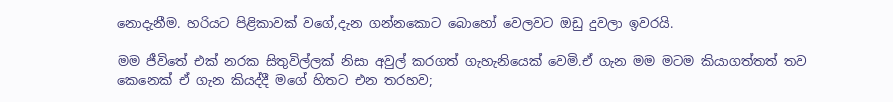නොදැනීම. හරියට පිළිකාවක් වගේ,දැන ගන්නකොට බොහෝ වෙලවට ඔඩු දුවලා ඉවරයි.

මම ජීවිතේ එක් නරක සිතුවිල්ලක් නිසා අවුල් කරගත් ගැහැනියෙක් වෙමි.ඒ ගැන මම මටම කියාගත්තත් තව කෙනෙක් ඒ ගැන කියද්දී මගේ හිතට එන තරහව;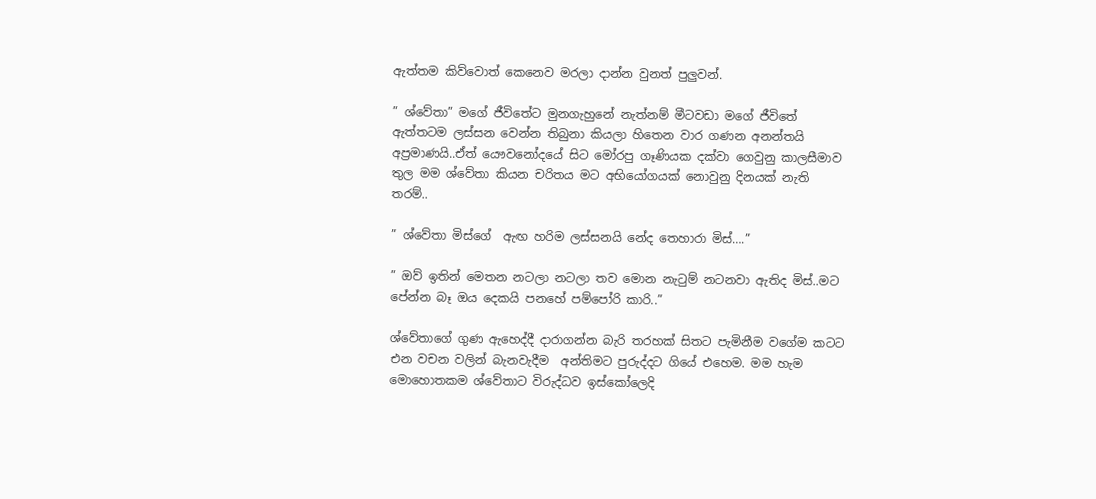ඇත්තම කිව්වොත් කෙනෙව මරලා දාන්න වුනත් පුලුවන්.

” ශ්වේතා” මගේ ජීවිතේට මුනගැහුනේ නැත්නම් මීටවඩා මගේ ජීවිතේ ඇත්තටම ලස්සන වෙන්න තිබුනා කියලා හිතෙන වාර ගණන අනන්තයි අප්‍රමාණයි..ඒත් යෞවනෝදයේ සිට මෝරපු ගෑණියක දක්වා ගෙවුනු කාලසීමාව තුල මම ශ්වේතා කියන චරිතය මට අභියෝගයක් නොවුනු දිනයක් නැති තරම්..

” ශ්වේතා මිස්ගේ  ඇඟ හරිම ලස්සනයි නේද තෙහාරා මිස්….”

” ඔව් ඉතින් මෙතන නටලා නටලා තව මොන නැටුම් නටනවා ඇතිද මිස්..මට පේන්න බෑ ඔය දෙකයි පනහේ පම්පෝරි කාරි..”

ශ්වේතාගේ ගුණ ඇහෙද්දී දාරාගන්න බැරි තරහක් සිතට පැමිනීම වගේම කටට එන වචන වලින් බැනවැදීම  අන්තිමට පුරුද්දට ගියේ එහෙම. මම හැම මොහොතකම ශ්වේතාට විරුද්ධව ඉස්කෝලෙදි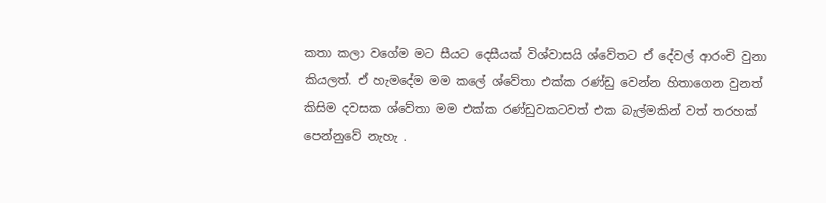කතා කලා වගේම මට සීයට දෙසීයක් විශ්වාසයි ශ්වේතට ඒ දේවල් ආරංචි වුනා කියලත්. ඒ හැමදේම මම කලේ ශ්වේතා එක්ක රණ්ඩු වෙන්න හිතාගෙන වුනත් කිසිම දවසක ශ්වේතා මම එක්ක රණ්ඩුවකටවත් එක බැල්මකින් වත් තරහක් පෙන්නුවේ නැහැ .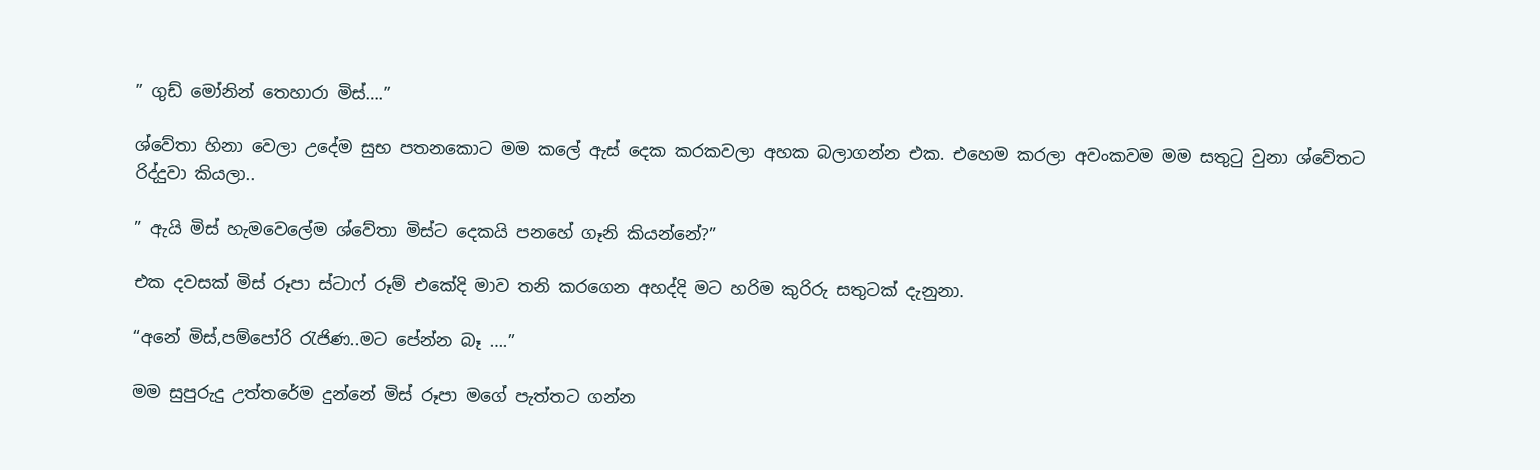” ගුඩ් මෝනින් තෙහාරා මිස්….”

ශ්වේතා හිනා වෙලා උදේම සුභ පතනකොට මම කලේ ඇස් දෙක කරකවලා අහක බලාගන්න එක. එහෙම කරලා අවංකවම මම සතුටු වුනා ශ්වේතට රිද්දුවා කියලා..

” ඇයි මිස් හැමවෙලේම ශ්වේතා මිස්ට දෙකයි පනහේ ගෑනි කියන්නේ?”

එක දවසක් මිස් රූපා ස්ටාෆ් රූම් එකේදි මාව තනි කරගෙන අහද්දි මට හරිම කුරිරු සතුටක් දැනුනා.

“අනේ මිස්,පම්පෝරි රැජිණ..මට පේන්න බෑ ….”

මම සුපුරුදු උත්තරේම දුන්නේ මිස් රූපා මගේ පැත්තට ගන්න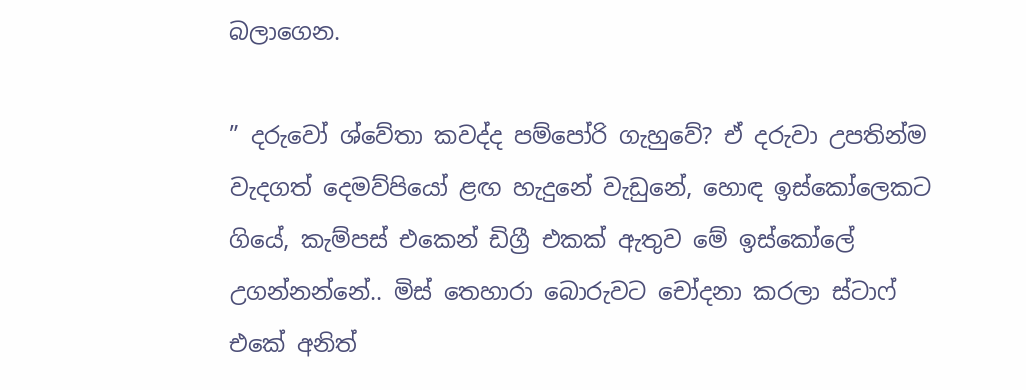බලාගෙන.

” දරුවෝ ශ්වේතා කවද්ද පම්පෝරි ගැහුවේ? ඒ දරුවා උපතින්ම වැදගත් දෙමව්පියෝ ළඟ හැදුනේ වැඩුනේ, හොඳ ඉස්කෝලෙකට ගියේ, කැම්පස් එකෙන් ඩිග්‍රී එකක් ඇතුව මේ ඉස්කෝලේ උගන්නන්නේ.. මිස් තෙහාරා බොරුවට චෝදනා කරලා ස්ටාෆ් එකේ අනිත්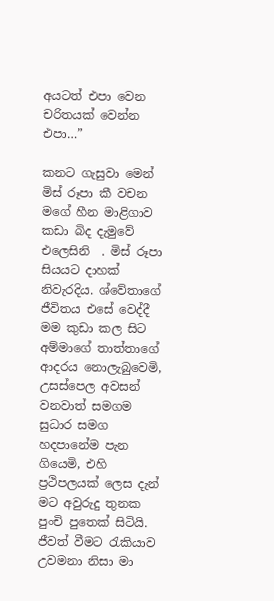අයටත් එපා වෙන චරිතයක් වෙන්න එපා…”

කනට ගැසුවා මෙන් මිස් රූපා කී වචන මගේ හීන මාළිගාව කඩා බිද දැමුවේ එලෙසිනි  . මිස් රූපා සියයට දාහක් නිවැරදිය. ශ්වේතාගේ ජීවිතය එසේ වෙද්දී මම කුඩා කල සිට අම්මාගේ තාත්තාගේ ආදරය නොලැබුවෙමි, උසස්පෙල අවසන් වනවාත් සමගම සුධාර සමග හදපානේම පැන ගියෙමි, එහි ප්‍රථිපලයක් ලෙස දැන් මට අවුරුදු තුනක පුංචි පුතෙක් සිටියි. ජීවත් වීමට රැකියාව උවමනා නිසා මා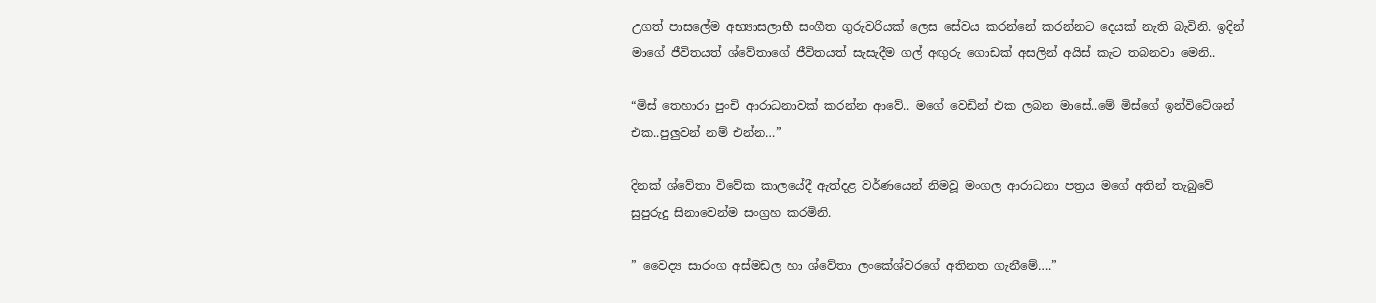උගත් පාසලේම අභ්‍යාසලාභී සංගීත ගුරුවරියක් ලෙස සේවය කරන්නේ කරන්නට දෙයක් නැති බැවිනි. ඉදින් මාගේ ජීවිතයත් ශ්වේතාගේ ජීවිතයත් සැසැදීම ගල් අඟුරු ගොඩක් අසලින් අයිස් කැට තබනවා මෙනි..

“මිස් තෙහාරා පුංචි ආරාධනාවක් කරන්න ආවේ.. මගේ වෙඩින් එක ලබන මාසේ..මේ මිස්ගේ ඉන්විටේශන් එක..පුලුවන් නම් එන්න…”

දිනක් ශ්වේතා විවේක කාලයේදී ඇත්දළ වර්ණයෙන් නිමවූ මංගල ආරාධනා පත්‍රය මගේ අතින් තැබුවේ සුපුරුදු සිනාවෙන්ම සංග්‍රහ කරමිනි.

” වෛද්‍ය සාරංග අස්මඩල හා ශ්වේතා ලංකේශ්වරගේ අතිනත ගැනීමේ….”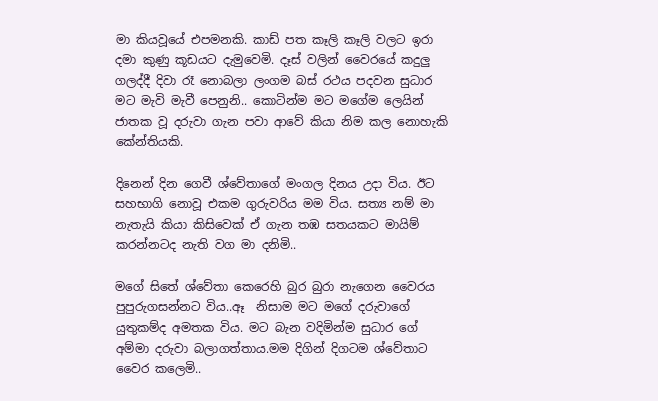මා කියවූයේ එපමනකි. කාඩ් පත කෑලි කෑලි වලට ඉරා දමා කුණු කූඩයට දැමුවෙමි. දෑස් වලින් වෛරයේ කදුලු ගලද්දී දිවා රෑ නොබලා ලංගම බස් රථය පදවන සුධාර මට මැවි මැවී පෙනුනි.. කොටින්ම මට මගේම ලෙයින් ජාතක වූ දරුවා ගැන පවා ආවේ කියා නිම කල නොහැකි කේන්තියකි.

දිනෙන් දින ගෙවී ශ්වේතාගේ මංගල දිනය උදා විය. ඊට සහභාගි නොවූ එකම ගුරුවරිය මම විය. සත්‍ය නම් මා නැතැයි කියා කිසිවෙක් ඒ ගැන තඹ සතයකට මායිම් කරන්නටද නැති වග මා දනිමි..

මගේ සිතේ ශ්වේතා කෙරෙහි බුර බුරා නැගෙන වෛරය පුපුරුගසන්නට විය..ඈ  නිසාම මට මගේ දරුවාගේ යුතුකම්ද අමතක විය. මට බැන වදිමින්ම සුධාර ගේ අම්මා දරුවා බලාගත්තාය.මම දිගින් දිගටම ශ්වේතාට වෛර කලෙමි..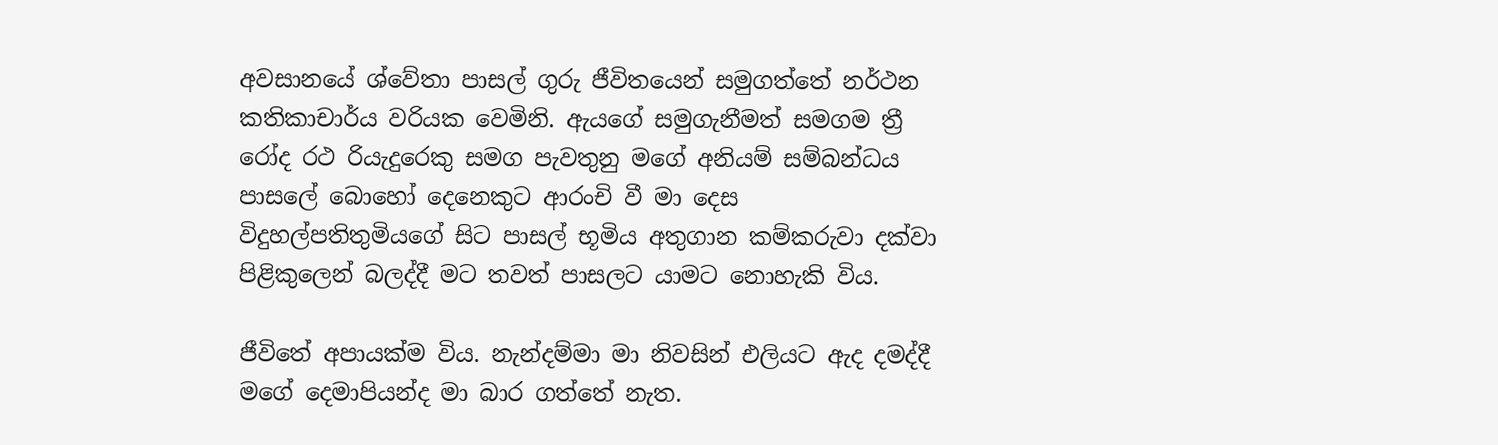අවසානයේ ශ්වේතා පාසල් ගුරු ජීවිතයෙන් සමුගත්තේ නර්ථන කතිකාචාර්ය වරියක වෙමිනි. ඇයගේ සමුගැනීමත් සමගම ත්‍රී රෝද රථ රියැදුරෙකු සමග පැවතුනු මගේ අනියම් සම්බන්ධය පාසලේ බොහෝ දෙනෙකුට ආරංචි වී මා දෙස විදුහල්පතිතුමියගේ සිට පාසල් භූමිය අතුගාන කම්කරුවා දක්වා පිළිකුලෙන් බලද්දී මට තවත් පාසලට යාමට නොහැකි විය.

ජීවිතේ අපායක්ම විය. නැන්දම්මා මා නිවසින් එලියට ඇද දමද්දී මගේ දෙමාපියන්ද මා බාර ගත්තේ නැත.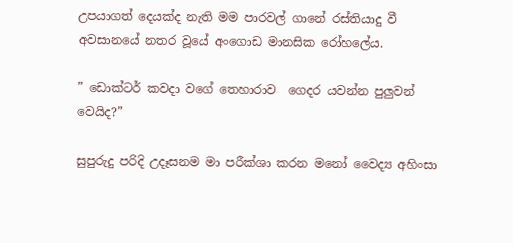උපයාගත් දෙයක්ද නැති මම පාරවල් ගානේ රස්තියාදු වී අවසානයේ නතර වූයේ අංගොඩ මානසික රෝහලේය.

” ඩොක්ටර් කවදා වගේ තෙහාරාව  ගෙදර යවන්න පුලුවන් වෙයිද?”

සුපුරුදු පරිදි උදෑසනම මා පරීක්ශා කරන මනෝ වෛද්‍ය අහිංසා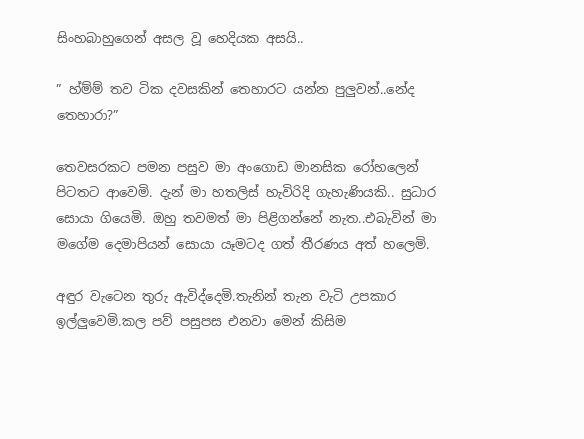සිංහබාහුගෙන් අසල වූ හෙදියක අසයි..

” හ්ම්ම් තව ටික දවසකින් තෙහාරට යන්න පුලුවන්..නේද තෙහාරා?”

තෙවසරකට පමන පසුව මා අංගොඩ මානසික රෝහලෙන් පිටතට ආවෙමි. දැන් මා හතලිස් හැවිරිදි ගැහැණියකි.. සුධාර සොයා ගියෙමි. ඔහු තවමත් මා පිළිගන්නේ නැත..එබැවින් මා මගේම දෙමාපියන් සොයා යෑමටද ගත් තීරණය අත් හලෙමි.

අඳුර වැටෙන තුරු ඇවිද්දෙමි.තැනින් තැන වැටි උපකාර ඉල්ලුවෙමි.කල පව් පසුපස එනවා මෙන් කිසිම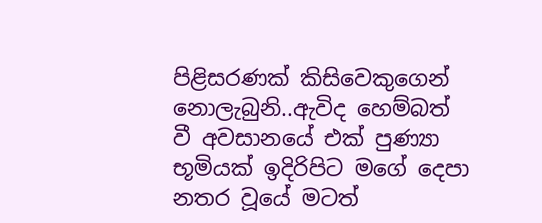පිළිසරණක් කිසිවෙකුගෙන් නොලැබුනි..ඇවිද හෙම්බත් වී අවසානයේ එක් පුණ්‍යා භූමියක් ඉදිරිපිට මගේ දෙපා නතර වූයේ මටත්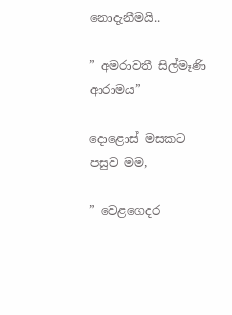නොදැනීමයි..

” අමරාවතී සිල්මෑණි ආරාමය”

දොළොස් මසකට පසුව මම,

” වෙළගෙදර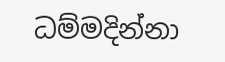ධම්මදින්නා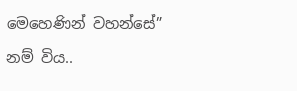මෙහෙණින් වහන්සේ”

නම් විය..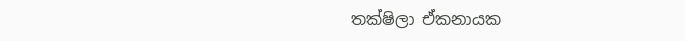තක්ෂිලා ඒකනායක